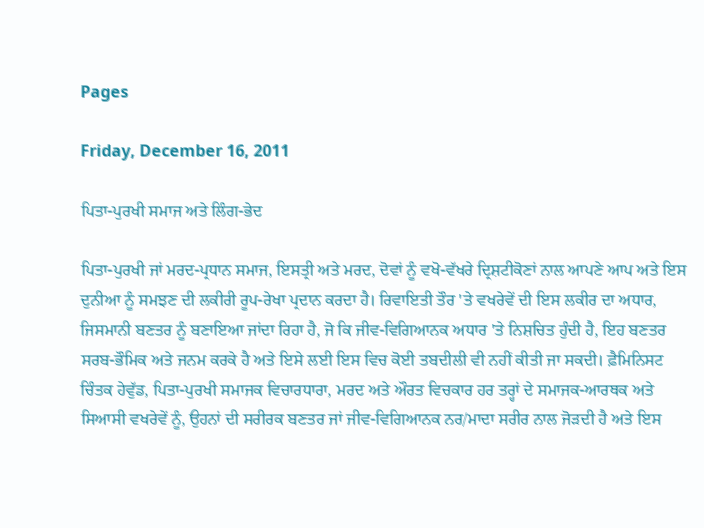Pages

Friday, December 16, 2011

ਪਿਤਾ-ਪੁਰਖੀ ਸਮਾਜ ਅਤੇ ਲਿੰਗ-ਭੇਦ

ਪਿਤਾ-ਪੁਰਖੀ ਜਾਂ ਮਰਦ-ਪ੍ਰਧਾਨ ਸਮਾਜ, ਇਸਤ੍ਰੀ ਅਤੇ ਮਰਦ, ਦੋਵਾਂ ਨੂੰ ਵਖੋ-ਵੱਖਰੇ ਦ੍ਰਿਸ਼ਟੀਕੋਣਾਂ ਨਾਲ ਆਪਣੇ ਆਪ ਅਤੇ ਇਸ ਦੁਨੀਆ ਨੂੰ ਸਮਝਣ ਦੀ ਲਕੀਰੀ ਰੂਪ-ਰੇਖਾ ਪ੍ਰਦਾਨ ਕਰਦਾ ਹੈ। ਰਿਵਾਇਤੀ ਤੌਰ 'ਤੇ ਵਖਰੇਵੇਂ ਦੀ ਇਸ ਲਕੀਰ ਦਾ ਅਧਾਰ, ਜਿਸਮਾਨੀ ਬਣਤਰ ਨੂੰ ਬਣਾਇਆ ਜਾਂਦਾ ਰਿਹਾ ਹੈ, ਜੋ ਕਿ ਜੀਵ-ਵਿਗਿਆਨਕ ਅਧਾਰ 'ਤੇ ਨਿਸ਼ਚਿਤ ਹੁੰਦੀ ਹੈ, ਇਹ ਬਣਤਰ ਸਰਬ-ਭੌਮਿਕ ਅਤੇ ਜਨਮ ਕਰਕੇ ਹੈ ਅਤੇ ਇਸੇ ਲਈ ਇਸ ਵਿਚ ਕੋਈ ਤਬਦੀਲੀ ਵੀ ਨਹੀਂ ਕੀਤੀ ਜਾ ਸਕਦੀ। ਫ਼ੈਮਿਨਿਸਟ ਚਿੰਤਕ ਹੇਵੁੱਡ, ਪਿਤਾ-ਪੁਰਖੀ ਸਮਾਜਕ ਵਿਚਾਰਧਾਰਾ, ਮਰਦ ਅਤੇ ਔਰਤ ਵਿਚਕਾਰ ਹਰ ਤਰ੍ਹਾਂ ਦੇ ਸਮਾਜਕ-ਆਰਥਕ ਅਤੇ ਸਿਆਸੀ ਵਖਰੇਵੇਂ ਨੂੰ, ਉਹਨਾਂ ਦੀ ਸਰੀਰਕ ਬਣਤਰ ਜਾਂ ਜੀਵ-ਵਿਗਿਆਨਕ ਨਰ/ਮਾਦਾ ਸਰੀਰ ਨਾਲ ਜੋੜਦੀ ਹੈ ਅਤੇ ਇਸ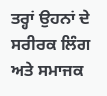ਤਰ੍ਹਾਂ ਉਹਨਾਂ ਦੇ ਸਰੀਰਕ ਲਿੰਗ ਅਤੇ ਸਮਾਜਕ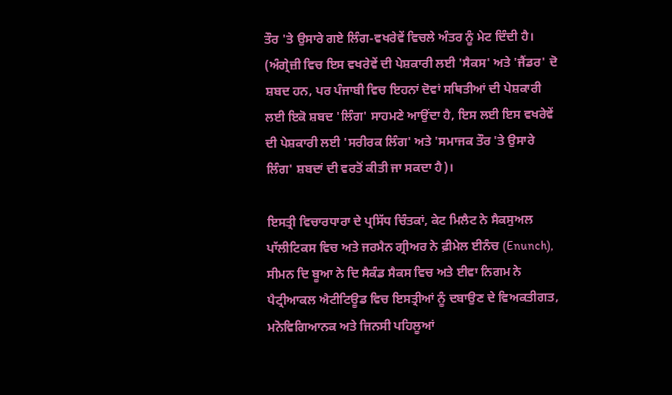ਤੌਰ 'ਤੇ ਉਸਾਰੇ ਗਏ ਲਿੰਗ-ਵਖਰੇਵੇਂ ਵਿਚਲੇ ਅੰਤਰ ਨੂੰ ਮੇਟ ਦਿੰਦੀ ਹੈ। (ਅੰਗ੍ਰੇਜ਼ੀ ਵਿਚ ਇਸ ਵਖਰੇਵੇਂ ਦੀ ਪੇਸ਼ਕਾਰੀ ਲਈ 'ਸੈਕਸ' ਅਤੇ 'ਜੈਂਡਰ' ਦੋ ਸ਼ਬਦ ਹਨ, ਪਰ ਪੰਜਾਬੀ ਵਿਚ ਇਹਨਾਂ ਦੋਵਾਂ ਸਥਿਤੀਆਂ ਦੀ ਪੇਸ਼ਕਾਰੀ ਲਈ ਇਕੋ ਸ਼ਬਦ 'ਲਿੰਗ' ਸਾਹਮਣੇ ਆਉਂਦਾ ਹੈ, ਇਸ ਲਈ ਇਸ ਵਖਰੇਵੇਂ ਦੀ ਪੇਸ਼ਕਾਰੀ ਲਈ 'ਸਰੀਰਕ ਲਿੰਗ' ਅਤੇ 'ਸਮਾਜਕ ਤੌਰ 'ਤੇ ਉਸਾਰੇ ਲਿੰਗ' ਸ਼ਬਦਾਂ ਦੀ ਵਰਤੋਂ ਕੀਤੀ ਜਾ ਸਕਦਾ ਹੈ)।

ਇਸਤ੍ਰੀ ਵਿਚਾਰਧਾਰਾ ਦੇ ਪ੍ਰਸਿੱਧ ਚਿੰਤਕਾਂ, ਕੇਟ ਮਿਲੈਟ ਨੇ ਸੈਕਸੁਅਲ ਪਾੱਲੀਟਿਕਸ ਵਿਚ ਅਤੇ ਜਰਮੈਨ ਗ੍ਰੀਅਰ ਨੇ ਫ਼ੀਮੇਲ ਈਨੰਚ (Enunch), ਸੀਮਨ ਦਿ ਬੂਆ ਨੇ ਦਿ ਸੈਕੰਡ ਸੈਕਸ ਵਿਚ ਅਤੇ ਈਵਾ ਨਿਗਮ ਨੇ ਪੈਟ੍ਰੀਆਕਲ ਐਟੀਟਿਊਡ ਵਿਚ ਇਸਤ੍ਰੀਆਂ ਨੂੰ ਦਬਾਉਣ ਦੇ ਵਿਅਕਤੀਗਤ, ਮਨੋਵਿਗਿਆਨਕ ਅਤੇ ਜਿਨਸੀ ਪਹਿਲੂਆਂ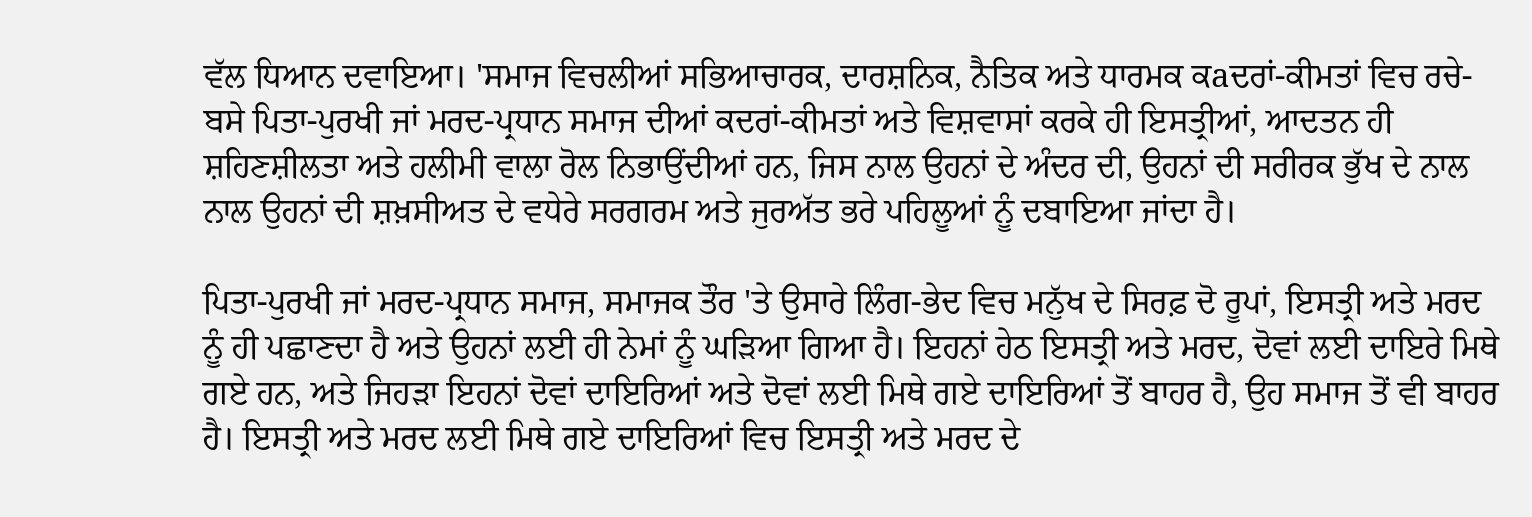ਵੱਲ ਧਿਆਨ ਦਵਾਇਆ। 'ਸਮਾਜ ਵਿਚਲੀਆਂ ਸਭਿਆਚਾਰਕ, ਦਾਰਸ਼ਨਿਕ, ਨੈਤਿਕ ਅਤੇ ਧਾਰਮਕ ਕaਦਰਾਂ-ਕੀਮਤਾਂ ਵਿਚ ਰਚੇ-ਬਸੇ ਪਿਤਾ-ਪੁਰਖੀ ਜਾਂ ਮਰਦ-ਪ੍ਰਧਾਨ ਸਮਾਜ ਦੀਆਂ ਕਦਰਾਂ-ਕੀਮਤਾਂ ਅਤੇ ਵਿਸ਼ਵਾਸਾਂ ਕਰਕੇ ਹੀ ਇਸਤ੍ਰੀਆਂ, ਆਦਤਨ ਹੀ ਸ਼ਹਿਣਸ਼ੀਲਤਾ ਅਤੇ ਹਲੀਮੀ ਵਾਲਾ ਰੋਲ ਨਿਭਾਉਂਦੀਆਂ ਹਨ, ਜਿਸ ਨਾਲ ਉਹਨਾਂ ਦੇ ਅੰਦਰ ਦੀ, ਉਹਨਾਂ ਦੀ ਸਰੀਰਕ ਭੁੱਖ ਦੇ ਨਾਲ ਨਾਲ ਉਹਨਾਂ ਦੀ ਸ਼ਖ਼ਸੀਅਤ ਦੇ ਵਧੇਰੇ ਸਰਗਰਮ ਅਤੇ ਜੁਰਅੱਤ ਭਰੇ ਪਹਿਲੂਆਂ ਨੂੰ ਦਬਾਇਆ ਜਾਂਦਾ ਹੈ।

ਪਿਤਾ-ਪੁਰਖੀ ਜਾਂ ਮਰਦ-ਪ੍ਰਧਾਨ ਸਮਾਜ, ਸਮਾਜਕ ਤੌਰ 'ਤੇ ਉਸਾਰੇ ਲਿੰਗ-ਭੇਦ ਵਿਚ ਮਨੁੱਖ ਦੇ ਸਿਰਫ਼ ਦੋ ਰੂਪਾਂ, ਇਸਤ੍ਰੀ ਅਤੇ ਮਰਦ ਨੂੰ ਹੀ ਪਛਾਣਦਾ ਹੈ ਅਤੇ ਉਹਨਾਂ ਲਈ ਹੀ ਨੇਮਾਂ ਨੂੰ ਘੜਿਆ ਗਿਆ ਹੈ। ਇਹਨਾਂ ਹੇਠ ਇਸਤ੍ਰੀ ਅਤੇ ਮਰਦ, ਦੋਵਾਂ ਲਈ ਦਾਇਰੇ ਮਿਥੇ ਗਏ ਹਨ, ਅਤੇ ਜਿਹੜਾ ਇਹਨਾਂ ਦੋਵਾਂ ਦਾਇਰਿਆਂ ਅਤੇ ਦੋਵਾਂ ਲਈ ਮਿਥੇ ਗਏ ਦਾਇਰਿਆਂ ਤੋਂ ਬਾਹਰ ਹੈ, ਉਹ ਸਮਾਜ ਤੋਂ ਵੀ ਬਾਹਰ ਹੈ। ਇਸਤ੍ਰੀ ਅਤੇ ਮਰਦ ਲਈ ਮਿਥੇ ਗਏ ਦਾਇਰਿਆਂ ਵਿਚ ਇਸਤ੍ਰੀ ਅਤੇ ਮਰਦ ਦੇ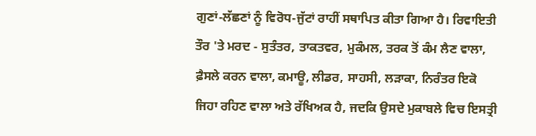ਗੁਣਾਂ-ਲੱਛਣਾਂ ਨੂੰ ਵਿਰੋਧ-ਜੁੱਟਾਂ ਰਾਹੀਂ ਸਥਾਪਿਤ ਕੀਤਾ ਗਿਆ ਹੈ। ਰਿਵਾਇਤੀ ਤੌਰ 'ਤੇ ਮਰਦ - ਸੁਤੰਤਰ, ਤਾਕਤਵਰ, ਮੁਕੰਮਲ, ਤਰਕ ਤੋਂ ਕੰਮ ਲੈਣ ਵਾਲਾ, ਫ਼ੈਸਲੇ ਕਰਨ ਵਾਲਾ, ਕਮਾਊ, ਲੀਡਰ, ਸਾਹਸੀ, ਲੜਾਕਾ, ਨਿਰੰਤਰ ਇਕੋ ਜਿਹਾ ਰਹਿਣ ਵਾਲਾ ਅਤੇ ਰੱਖਿਅਕ ਹੈ, ਜਦਕਿ ਉਸਦੇ ਮੁਕਾਬਲੇ ਵਿਚ ਇਸਤ੍ਰੀ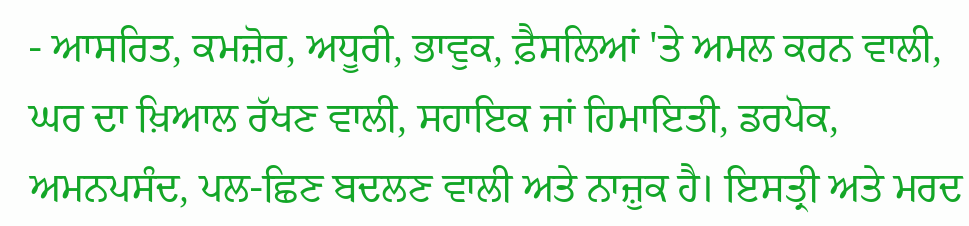- ਆਸਰਿਤ, ਕਮਜ਼ੋਰ, ਅਧੂਰੀ, ਭਾਵੁਕ, ਫ਼ੈਸਲਿਆਂ 'ਤੇ ਅਮਲ ਕਰਨ ਵਾਲੀ, ਘਰ ਦਾ ਖ਼ਿਆਲ ਰੱਖਣ ਵਾਲੀ, ਸਹਾਇਕ ਜਾਂ ਹਿਮਾਇਤੀ, ਡਰਪੋਕ, ਅਮਨਪਸੰਦ, ਪਲ-ਛਿਣ ਬਦਲਣ ਵਾਲੀ ਅਤੇ ਨਾਜ਼ੁਕ ਹੈ। ਇਸਤ੍ਰੀ ਅਤੇ ਮਰਦ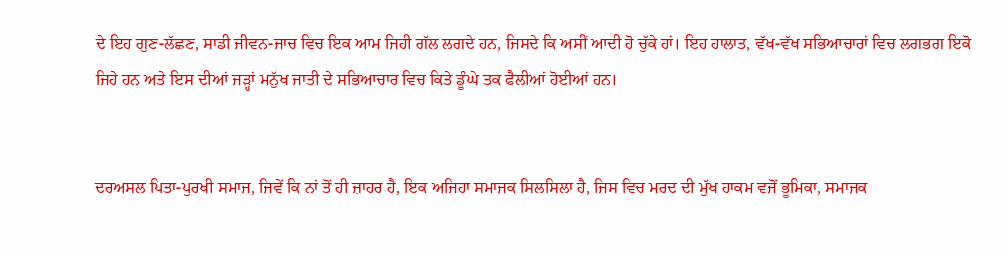ਦੇ ਇਹ ਗੁਣ-ਲੱਛਣ, ਸਾਡੀ ਜੀਵਨ-ਜਾਚ ਵਿਚ ਇਕ ਆਮ ਜਿਹੀ ਗੱਲ ਲਗਦੇ ਹਨ, ਜਿਸਦੇ ਕਿ ਅਸੀਂ ਆਦੀ ਹੋ ਚੁੱਕੇ ਹਾਂ। ਇਹ ਹਾਲਾਤ, ਵੱਖ-ਵੱਖ ਸਭਿਆਚਾਰਾਂ ਵਿਚ ਲਗਭਗ ਇਕੋ ਜਿਹੇ ਹਨ ਅਤੇ ਇਸ ਦੀਆਂ ਜੜ੍ਹਾਂ ਮਨੁੱਖ ਜਾਤੀ ਦੇ ਸਭਿਆਚਾਰ ਵਿਚ ਕਿਤੇ ਡੂੰਘੇ ਤਕ ਫੈਲੀਆਂ ਹੋਈਆਂ ਹਨ।


ਦਰਅਸਲ ਪਿਤਾ-ਪੁਰਖੀ ਸਮਾਜ, ਜਿਵੇਂ ਕਿ ਨਾਂ ਤੋਂ ਹੀ ਜ਼ਾਹਰ ਹੈ, ਇਕ ਅਜਿਹਾ ਸਮਾਜਕ ਸਿਲਸਿਲਾ ਹੈ, ਜਿਸ ਵਿਚ ਮਰਦ ਦੀ ਮੁੱਖ ਹਾਕਮ ਵਜੋਂ ਭੂਮਿਕਾ, ਸਮਾਜਕ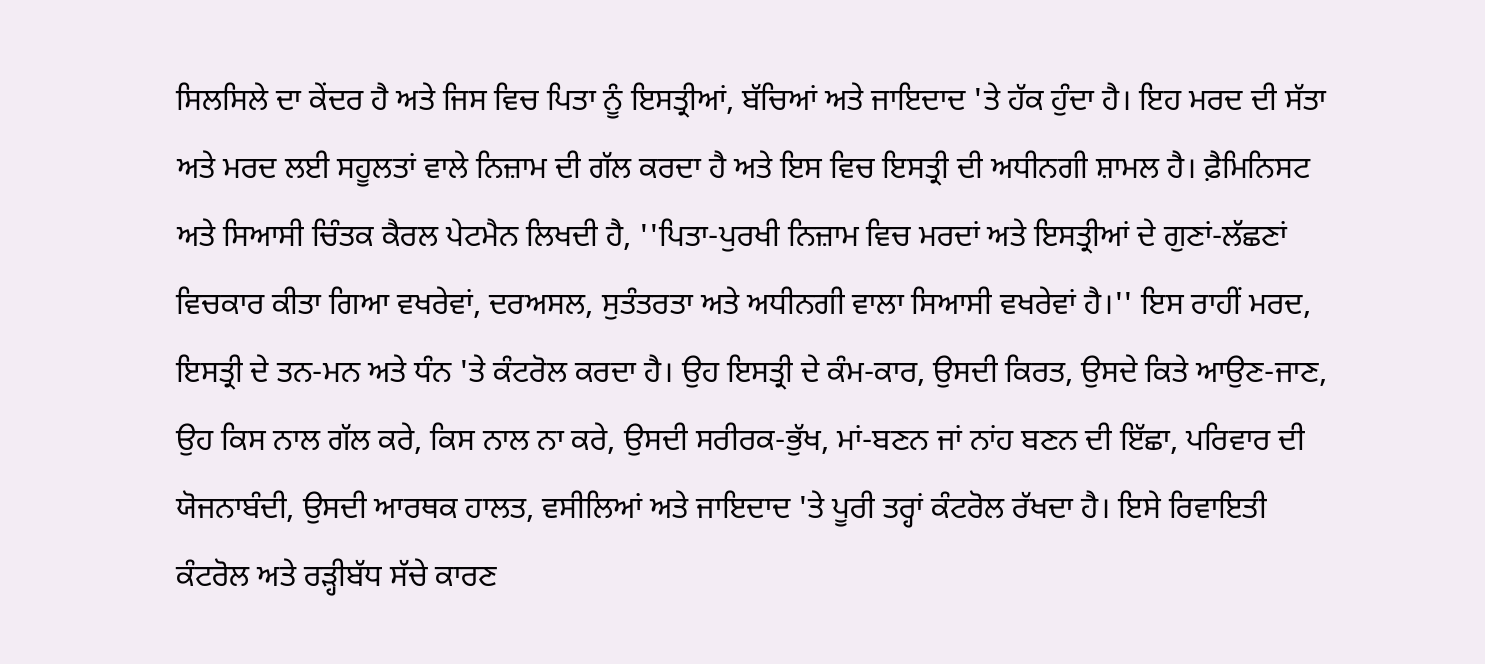ਸਿਲਸਿਲੇ ਦਾ ਕੇਂਦਰ ਹੈ ਅਤੇ ਜਿਸ ਵਿਚ ਪਿਤਾ ਨੂੰ ਇਸਤ੍ਰੀਆਂ, ਬੱਚਿਆਂ ਅਤੇ ਜਾਇਦਾਦ 'ਤੇ ਹੱਕ ਹੁੰਦਾ ਹੈ। ਇਹ ਮਰਦ ਦੀ ਸੱਤਾ ਅਤੇ ਮਰਦ ਲਈ ਸਹੂਲਤਾਂ ਵਾਲੇ ਨਿਜ਼ਾਮ ਦੀ ਗੱਲ ਕਰਦਾ ਹੈ ਅਤੇ ਇਸ ਵਿਚ ਇਸਤ੍ਰੀ ਦੀ ਅਧੀਨਗੀ ਸ਼ਾਮਲ ਹੈ। ਫ਼ੈਮਿਨਿਸਟ ਅਤੇ ਸਿਆਸੀ ਚਿੰਤਕ ਕੈਰਲ ਪੇਟਮੈਨ ਲਿਖਦੀ ਹੈ, ''ਪਿਤਾ-ਪੁਰਖੀ ਨਿਜ਼ਾਮ ਵਿਚ ਮਰਦਾਂ ਅਤੇ ਇਸਤ੍ਰੀਆਂ ਦੇ ਗੁਣਾਂ-ਲੱਛਣਾਂ ਵਿਚਕਾਰ ਕੀਤਾ ਗਿਆ ਵਖਰੇਵਾਂ, ਦਰਅਸਲ, ਸੁਤੰਤਰਤਾ ਅਤੇ ਅਧੀਨਗੀ ਵਾਲਾ ਸਿਆਸੀ ਵਖਰੇਵਾਂ ਹੈ।'' ਇਸ ਰਾਹੀਂ ਮਰਦ, ਇਸਤ੍ਰੀ ਦੇ ਤਨ-ਮਨ ਅਤੇ ਧੰਨ 'ਤੇ ਕੰਟਰੋਲ ਕਰਦਾ ਹੈ। ਉਹ ਇਸਤ੍ਰੀ ਦੇ ਕੰਮ-ਕਾਰ, ਉਸਦੀ ਕਿਰਤ, ਉਸਦੇ ਕਿਤੇ ਆਉਣ-ਜਾਣ, ਉਹ ਕਿਸ ਨਾਲ ਗੱਲ ਕਰੇ, ਕਿਸ ਨਾਲ ਨਾ ਕਰੇ, ਉਸਦੀ ਸਰੀਰਕ-ਭੁੱਖ, ਮਾਂ-ਬਣਨ ਜਾਂ ਨਾਂਹ ਬਣਨ ਦੀ ਇੱਛਾ, ਪਰਿਵਾਰ ਦੀ ਯੋਜਨਾਬੰਦੀ, ਉਸਦੀ ਆਰਥਕ ਹਾਲਤ, ਵਸੀਲਿਆਂ ਅਤੇ ਜਾਇਦਾਦ 'ਤੇ ਪੂਰੀ ਤਰ੍ਹਾਂ ਕੰਟਰੋਲ ਰੱਖਦਾ ਹੈ। ਇਸੇ ਰਿਵਾਇਤੀ ਕੰਟਰੋਲ ਅਤੇ ਰੜ੍ਹੀਬੱਧ ਸੱਚੇ ਕਾਰਣ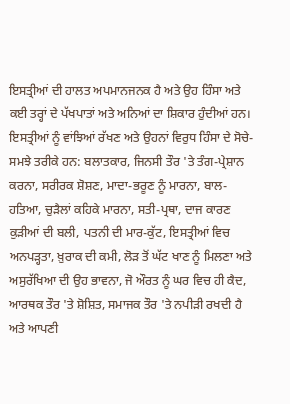ਇਸਤ੍ਰੀਆਂ ਦੀ ਹਾਲਤ ਅਪਮਾਨਜਨਕ ਹੈ ਅਤੇ ਉਹ ਹਿੰਸਾ ਅਤੇ ਕਈ ਤਰ੍ਹਾਂ ਦੇ ਪੱਖਪਾਤਾਂ ਅਤੇ ਅਨਿਆਂ ਦਾ ਸ਼ਿਕਾਰ ਹੁੰਦੀਆਂ ਹਨ। ਇਸਤ੍ਰੀਆਂ ਨੂੰ ਵਾਂਝਿਆਂ ਰੱਖਣ ਅਤੇ ਉਹਨਾਂ ਵਿਰੁਧ ਹਿੰਸਾ ਦੇ ਸੋਚੇ-ਸਮਝੇ ਤਰੀਕੇ ਹਨ: ਬਲਾਤਕਾਰ, ਜਿਨਸੀ ਤੌਰ 'ਤੇ ਤੰਗ-ਪ੍ਰੇਸ਼ਾਨ ਕਰਨਾ, ਸਰੀਰਕ ਸ਼ੋਸ਼ਣ, ਮਾਦਾ-ਭਰੂਣ ਨੂੰ ਮਾਰਨਾ, ਬਾਲ-ਹਤਿਆ, ਚੁੜੈਲਾਂ ਕਹਿਕੇ ਮਾਰਨਾ, ਸਤੀ-ਪ੍ਰਥਾ, ਦਾਜ ਕਾਰਣ ਕੁੜੀਆਂ ਦੀ ਬਲੀ, ਪਤਨੀ ਦੀ ਮਾਰ-ਕੁੱਟ, ਇਸਤ੍ਰੀਆਂ ਵਿਚ ਅਨਪੜ੍ਹਤਾ, ਖ਼ੁਰਾਕ ਦੀ ਕਮੀ, ਲੋੜ ਤੋਂ ਘੱਟ ਖਾਣ ਨੂੰ ਮਿਲਣਾ ਅਤੇ ਅਸੁਰੱਖਿਆ ਦੀ ਉਹ ਭਾਵਨਾ, ਜੋ ਔਰਤ ਨੂੰ ਘਰ ਵਿਚ ਹੀ ਕੈਦ, ਆਰਥਕ ਤੌਰ 'ਤੇ ਸ਼ੋਸ਼ਿਤ, ਸਮਾਜਕ ਤੌਰ 'ਤੇ ਨਪੀੜੀ ਰਖਦੀ ਹੈ ਅਤੇ ਆਪਣੀ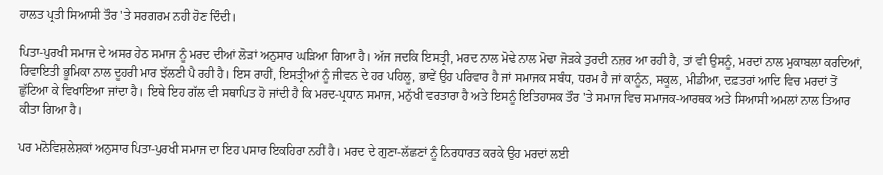ਹਾਲਤ ਪ੍ਰਤੀ ਸਿਆਸੀ ਤੌਰ 'ਤੇ ਸਰਗਰਮ ਨਹੀ ਹੋਣ ਦਿੰਦੀ।

ਪਿਤਾ-ਪੁਰਖੀ ਸਮਾਜ ਦੇ ਅਸਰ ਹੇਠ ਸਮਾਜ ਨੂੰ ਮਰਦ ਦੀਆਂ ਲੋੜਾਂ ਅਨੁਸਾਰ ਘੜਿਆ ਗਿਆ ਹੈ। ਅੱਜ ਜਦਕਿ ਇਸਤ੍ਰੀ, ਮਰਦ ਨਾਲ ਮੋਢੇ ਨਾਲ ਮੋਢਾ ਜੋੜਕੇ ਤੁਰਦੀ ਨਜ਼ਰ ਆ ਰਹੀ ਹੈ, ਤਾਂ ਵੀ ਉਸਨੂੰ, ਮਰਦਾਂ ਨਾਲ ਮੁਕਾਬਲਾ ਕਰਦਿਆਂ, ਰਿਵਾਇਤੀ ਭੂਮਿਕਾ ਨਾਲ ਦੂਹਰੀ ਮਾਰ ਝੱਲਣੀ ਪੈ ਰਹੀ ਹੈ। ਇਸ ਰਾਹੀਂ, ਇਸਤ੍ਰੀਆਂ ਨੂੰ ਜੀਵਨ ਦੇ ਹਰ ਪਹਿਲੂ, ਭਾਵੇਂ ਉਹ ਪਰਿਵਾਰ ਹੈ ਜਾਂ ਸਮਾਜਕ ਸਬੰਧ, ਧਰਮ ਹੈ ਜਾਂ ਕਾਨੂੰਨ, ਸਕੂਲ, ਮੀਡੀਆ, ਦਫ਼ਤਰਾਂ ਆਦਿ ਵਿਚ ਮਰਦਾਂ ਤੋਂ ਛੁੱਟਿਆ ਕੇ ਵਿਖਾਇਆ ਜਾਂਦਾ ਹੈ। ਇਥੇ ਇਹ ਗੱਲ ਵੀ ਸਥਾਪਿਤ ਹੋ ਜਾਂਦੀ ਹੈ ਕਿ ਮਰਦ-ਪ੍ਰਧਾਨ ਸਮਾਜ, ਮਨੁੱਖੀ ਵਰਤਾਰਾ ਹੈ ਅਤੇ ਇਸਨੂੰ ਇਤਿਹਾਸਕ ਤੌਰ 'ਤੇ ਸਮਾਜ ਵਿਚ ਸਮਾਜਕ-ਆਰਥਕ ਅਤੇ ਸਿਆਸੀ ਅਮਲਾਂ ਨਾਲ ਤਿਆਰ ਕੀਤਾ ਗਿਆ ਹੈ।

ਪਰ ਮਨੋਵਿਸ਼ਲੇਸ਼ਕਾਂ ਅਨੁਸਾਰ ਪਿਤਾ-ਪੁਰਖੀ ਸਮਾਜ ਦਾ ਇਹ ਪਸਾਰ ਇਕਹਿਰਾ ਨਹੀਂ ਹੈ। ਮਰਦ ਦੇ ਗੁਣਾ-ਲੱਛਣਾਂ ਨੂੰ ਨਿਰਧਾਰਤ ਕਰਕੇ ਉਹ ਮਰਦਾਂ ਲਈ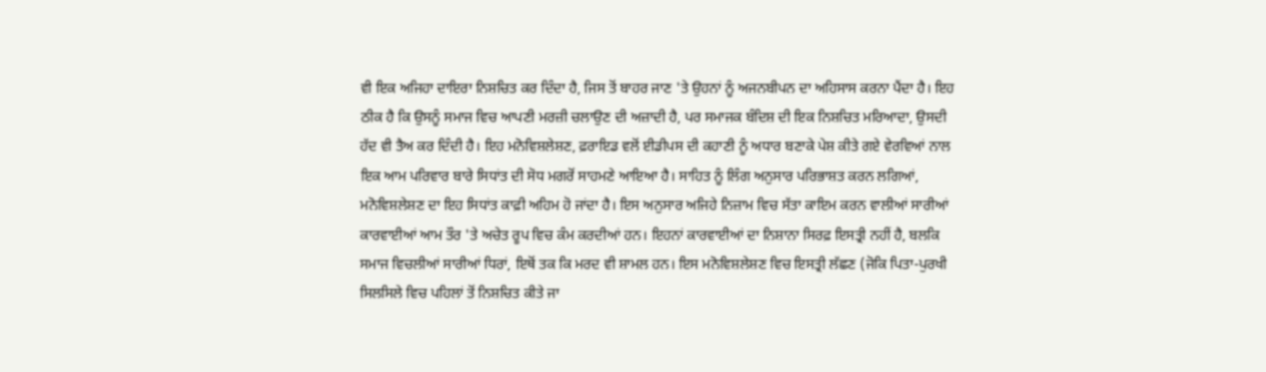ਵੀ ਇਕ ਅਜਿਹਾ ਦਾਇਰਾ ਨਿਸ਼ਚਿਤ ਕਰ ਦਿੰਦਾ ਹੈ, ਜਿਸ ਤੋਂ ਬਾਹਰ ਜਾਣ 'ਤੇ ਉਹਨਾਂ ਨੂੰ ਅਜਨਬੀਪਨ ਦਾ ਅਹਿਸਾਸ ਕਰਨਾ ਪੈਂਦਾ ਹੈ। ਇਹ ਠੀਕ ਹੈ ਕਿ ਉਸਨੂੰ ਸਮਾਜ ਵਿਚ ਆਪਣੀ ਮਰਜ਼ੀ ਚਲਾਉਣ ਦੀ ਅਜ਼ਾਦੀ ਹੈ, ਪਰ ਸਮਾਜਕ ਬੰਦਿਸ਼ ਦੀ ਇਕ ਨਿਸ਼ਚਿਤ ਮਰਿਆਦਾ, ਉਸਦੀ ਹੱਦ ਵੀ ਤੈਅ ਕਰ ਦਿੰਦੀ ਹੈ। ਇਹ ਮਨੋਵਿਸ਼ਲੇਸ਼ਣ, ਫ਼ਰਾਇਡ ਵਲੋਂ ਈਡੀਪਸ ਦੀ ਕਹਾਣੀ ਨੂੰ ਅਧਾਰ ਬਣਾਕੇ ਪੇਸ਼ ਕੀਤੇ ਗਏ ਵੇਰਵਿਆਂ ਨਾਲ ਇਕ ਆਮ ਪਰਿਵਾਰ ਬਾਰੇ ਸਿਧਾਂਤ ਦੀ ਸੋਧ ਮਗਰੋਂ ਸਾਹਮਣੇ ਆਇਆ ਹੈ। ਸਾਹਿਤ ਨੂੰ ਲਿੰਗ ਅਨੁਸਾਰ ਪਰਿਭਾਸ਼ਤ ਕਰਨ ਲਗਿਆਂ, ਮਨੋਵਿਸ਼ਲੇਸ਼ਣ ਦਾ ਇਹ ਸਿਧਾਂਤ ਕਾਫ਼ੀ ਅਹਿਮ ਹੋ ਜਾਂਦਾ ਹੈ। ਇਸ ਅਨੁਸਾਰ ਅਜਿਹੇ ਨਿਜ਼ਾਮ ਵਿਚ ਸੱਤਾ ਕਾਇਮ ਕਰਨ ਵਾਲੀਆਂ ਸਾਰੀਆਂ ਕਾਰਵਾਈਆਂ ਆਮ ਤੌਰ 'ਤੇ ਅਚੇਤ ਰੂਪ ਵਿਚ ਕੰਮ ਕਰਦੀਆਂ ਹਨ। ਇਹਨਾਂ ਕਾਰਵਾਈਆਂ ਦਾ ਨਿਸ਼ਾਨਾ ਸਿਰਫ਼ ਇਸਤ੍ਰੀ ਨਹੀਂ ਹੈ, ਬਲਕਿ ਸਮਾਜ ਵਿਚਲੀਆਂ ਸਾਰੀਆਂ ਧਿਰਾਂ, ਇਥੋਂ ਤਕ ਕਿ ਮਰਦ ਵੀ ਸ਼ਾਮਲ ਹਨ। ਇਸ ਮਨੋਵਿਸ਼ਲੇਸ਼ਣ ਵਿਚ ਇਸਤ੍ਰੀ ਲੱਛਣ (ਜੋਕਿ ਪਿਤਾ-ਪੁਰਖੀ ਸਿਲਸਿਲੇ ਵਿਚ ਪਹਿਲਾਂ ਤੋਂ ਨਿਸ਼ਚਿਤ ਕੀਤੇ ਜਾ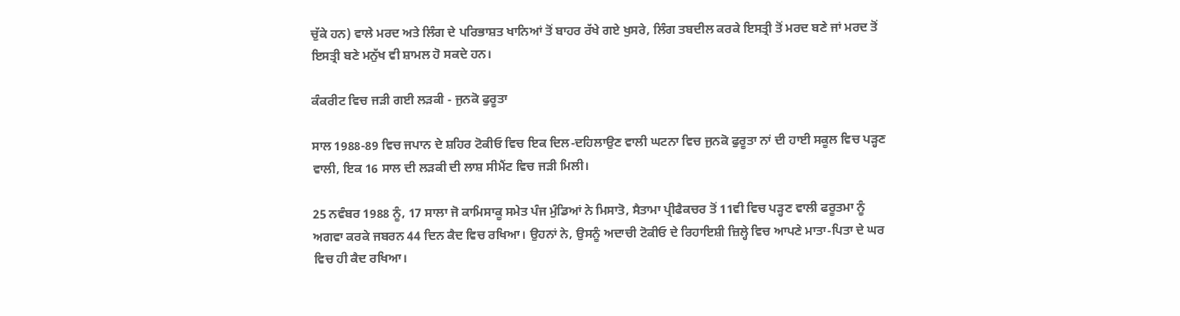ਚੁੱਕੇ ਹਨ) ਵਾਲੇ ਮਰਦ ਅਤੇ ਲਿੰਗ ਦੇ ਪਰਿਭਾਸ਼ਤ ਖਾਨਿਆਂ ਤੋਂ ਬਾਹਰ ਰੱਖੇ ਗਏ ਖੁਸਰੇ, ਲਿੰਗ ਤਬਦੀਲ ਕਰਕੇ ਇਸਤ੍ਰੀ ਤੋਂ ਮਰਦ ਬਣੇ ਜਾਂ ਮਰਦ ਤੋਂ ਇਸਤ੍ਰੀ ਬਣੇ ਮਨੁੱਖ ਵੀ ਸ਼ਾਮਲ ਹੋ ਸਕਦੇ ਹਨ।

ਕੰਕਰੀਟ ਵਿਚ ਜੜੀ ਗਈ ਲੜਕੀ - ਜੁਨਕੋ ਫੁਰੂਤਾ

ਸਾਲ 1988-89 ਵਿਚ ਜਪਾਨ ਦੇ ਸ਼ਹਿਰ ਟੋਕੀਓ ਵਿਚ ਇਕ ਦਿਲ-ਦਹਿਲਾਉਣ ਵਾਲੀ ਘਟਨਾ ਵਿਚ ਜੁਨਕੋ ਫੁਰੂਤਾ ਨਾਂ ਦੀ ਹਾਈ ਸਕੂਲ ਵਿਚ ਪੜ੍ਹਣ ਵਾਲੀ, ਇਕ 16 ਸਾਲ ਦੀ ਲੜਕੀ ਦੀ ਲਾਸ਼ ਸੀਮੈਂਟ ਵਿਚ ਜੜੀ ਮਿਲੀ।

25 ਨਵੰਬਰ 1988 ਨੂੰ, 17 ਸਾਲਾ ਜੋ ਕਾਮਿਸਾਕੂ ਸਮੇਤ ਪੰਜ ਮੁੰਡਿਆਂ ਨੇ ਮਿਸਾਤੋ, ਸੈਤਾਮਾ ਪ੍ਰੀਫੈਕਚਰ ਤੋਂ 11ਵੀ ਵਿਚ ਪੜ੍ਹਣ ਵਾਲੀ ਫਰੂਤਮਾ ਨੂੰ ਅਗਵਾ ਕਰਕੇ ਜਬਰਨ 44 ਦਿਨ ਕੈਦ ਵਿਚ ਰਖਿਆ। ਉਹਨਾਂ ਨੇ, ਉਸਨੂੰ ਅਦਾਚੀ ਟੋਕੀਓ ਦੇ ਰਿਹਾਇਸ਼ੀ ਜ਼ਿਲ੍ਹੇ ਵਿਚ ਆਪਣੇ ਮਾਤਾ-ਪਿਤਾ ਦੇ ਘਰ ਵਿਚ ਹੀ ਕੈਦ ਰਖਿਆ।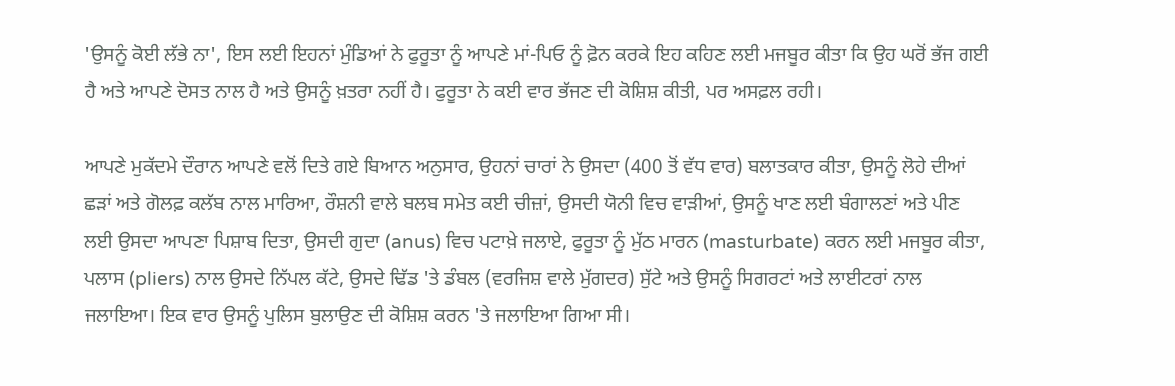'ਉਸਨੂੰ ਕੋਈ ਲੱਭੇ ਨਾ', ਇਸ ਲਈ ਇਹਨਾਂ ਮੁੰਡਿਆਂ ਨੇ ਫੁਰੂਤਾ ਨੂੰ ਆਪਣੇ ਮਾਂ-ਪਿਓ ਨੂੰ ਫ਼ੋਨ ਕਰਕੇ ਇਹ ਕਹਿਣ ਲਈ ਮਜਬੂਰ ਕੀਤਾ ਕਿ ਉਹ ਘਰੋਂ ਭੱਜ ਗਈ ਹੈ ਅਤੇ ਆਪਣੇ ਦੋਸਤ ਨਾਲ ਹੈ ਅਤੇ ਉਸਨੂੰ ਖ਼ਤਰਾ ਨਹੀਂ ਹੈ। ਫੁਰੂਤਾ ਨੇ ਕਈ ਵਾਰ ਭੱਜਣ ਦੀ ਕੋਸ਼ਿਸ਼ ਕੀਤੀ, ਪਰ ਅਸਫ਼ਲ ਰਹੀ।

ਆਪਣੇ ਮੁਕੱਦਮੇ ਦੌਰਾਨ ਆਪਣੇ ਵਲੋਂ ਦਿਤੇ ਗਏ ਬਿਆਨ ਅਨੁਸਾਰ, ਉਹਨਾਂ ਚਾਰਾਂ ਨੇ ਉਸਦਾ (400 ਤੋਂ ਵੱਧ ਵਾਰ) ਬਲਾਤਕਾਰ ਕੀਤਾ, ਉਸਨੂੰ ਲੋਹੇ ਦੀਆਂ ਛੜਾਂ ਅਤੇ ਗੋਲਫ਼ ਕਲੱਬ ਨਾਲ ਮਾਰਿਆ, ਰੌਸ਼ਨੀ ਵਾਲੇ ਬਲਬ ਸਮੇਤ ਕਈ ਚੀਜ਼ਾਂ, ਉਸਦੀ ਯੋਨੀ ਵਿਚ ਵਾੜੀਆਂ, ਉਸਨੂੰ ਖਾਣ ਲਈ ਬੰਗਾਲਣਾਂ ਅਤੇ ਪੀਣ ਲਈ ਉਸਦਾ ਆਪਣਾ ਪਿਸ਼ਾਬ ਦਿਤਾ, ਉਸਦੀ ਗੁਦਾ (anus) ਵਿਚ ਪਟਾਖ਼ੇ ਜਲਾਏ, ਫੁਰੂਤਾ ਨੂੰ ਮੁੱਠ ਮਾਰਨ (masturbate) ਕਰਨ ਲਈ ਮਜਬੂਰ ਕੀਤਾ, ਪਲਾਸ (pliers) ਨਾਲ ਉਸਦੇ ਨਿੱਪਲ ਕੱਟੇ, ਉਸਦੇ ਢਿੱਡ 'ਤੇ ਡੰਬਲ (ਵਰਜਿਸ਼ ਵਾਲੇ ਮੁੱਗਦਰ) ਸੁੱਟੇ ਅਤੇ ਉਸਨੂੰ ਸਿਗਰਟਾਂ ਅਤੇ ਲਾਈਟਰਾਂ ਨਾਲ ਜਲਾਇਆ। ਇਕ ਵਾਰ ਉਸਨੂੰ ਪੁਲਿਸ ਬੁਲਾਉਣ ਦੀ ਕੋਸ਼ਿਸ਼ ਕਰਨ 'ਤੇ ਜਲਾਇਆ ਗਿਆ ਸੀ।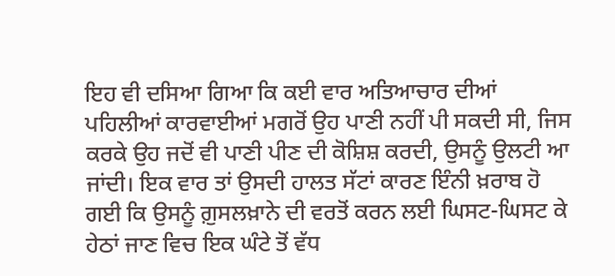ਇਹ ਵੀ ਦਸਿਆ ਗਿਆ ਕਿ ਕਈ ਵਾਰ ਅਤਿਆਚਾਰ ਦੀਆਂ ਪਹਿਲੀਆਂ ਕਾਰਵਾਈਆਂ ਮਗਰੋਂ ਉਹ ਪਾਣੀ ਨਹੀਂ ਪੀ ਸਕਦੀ ਸੀ, ਜਿਸ ਕਰਕੇ ਉਹ ਜਦੋਂ ਵੀ ਪਾਣੀ ਪੀਣ ਦੀ ਕੋਸ਼ਿਸ਼ ਕਰਦੀ, ਉਸਨੂੰ ਉਲਟੀ ਆ ਜਾਂਦੀ। ਇਕ ਵਾਰ ਤਾਂ ਉਸਦੀ ਹਾਲਤ ਸੱਟਾਂ ਕਾਰਣ ਇੰਨੀ ਖ਼ਰਾਬ ਹੋ ਗਈ ਕਿ ਉਸਨੂੰ ਗ਼ੁਸਲਖ਼ਾਨੇ ਦੀ ਵਰਤੋਂ ਕਰਨ ਲਈ ਘਿਸਟ-ਘਿਸਟ ਕੇ ਹੇਠਾਂ ਜਾਣ ਵਿਚ ਇਕ ਘੰਟੇ ਤੋਂ ਵੱਧ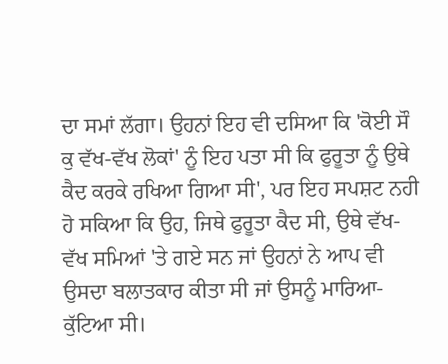ਦਾ ਸਮਾਂ ਲੱਗਾ। ਉਹਨਾਂ ਇਹ ਵੀ ਦਸਿਆ ਕਿ 'ਕੋਈ ਸੌ ਕੁ ਵੱਖ-ਵੱਖ ਲੋਕਾਂ' ਨੂੰ ਇਹ ਪਤਾ ਸੀ ਕਿ ਫੁਰੂਤਾ ਨੂੰ ਉਥੇ ਕੈਦ ਕਰਕੇ ਰਖਿਆ ਗਿਆ ਸੀ', ਪਰ ਇਹ ਸਪਸ਼ਟ ਨਹੀ ਹੋ ਸਕਿਆ ਕਿ ਉਹ, ਜਿਥੇ ਫੁਰੂਤਾ ਕੈਦ ਸੀ, ਉਥੇ ਵੱਖ-ਵੱਖ ਸਮਿਆਂ 'ਤੇ ਗਏ ਸਨ ਜਾਂ ਉਹਨਾਂ ਨੇ ਆਪ ਵੀ ਉਸਦਾ ਬਲਾਤਕਾਰ ਕੀਤਾ ਸੀ ਜਾਂ ਉਸਨੂੰ ਮਾਰਿਆ-ਕੁੱਟਿਆ ਸੀ।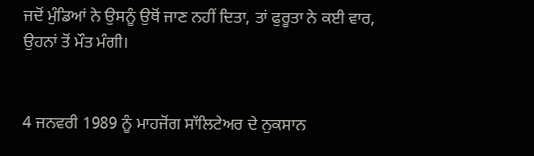ਜਦੋਂ ਮੁੰਡਿਆਂ ਨੇ ਉਸਨੂੰ ਉਥੋਂ ਜਾਣ ਨਹੀਂ ਦਿਤਾ, ਤਾਂ ਫੁਰੂਤਾ ਨੇ ਕਈ ਵਾਰ, ਉਹਨਾਂ ਤੋਂ ਮੌਤ ਮੰਗੀ।


4 ਜਨਵਰੀ 1989 ਨੂੰ ਮਾਹਜੋਂਗ ਸਾੱਲਿਟੇਅਰ ਦੇ ਨੁਕਸਾਨ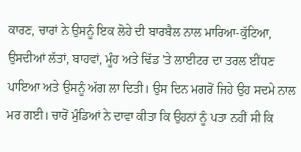ਕਾਰਣ, ਚਾਰਾਂ ਨੇ ਉਸਨੂੰ ਇਕ ਲੋਹੇ ਦੀ ਬਾਰਬੈਲ ਨਾਲ ਮਾਰਿਆ-ਕੁੱਟਿਆ, ਉਸਦੀਆਂ ਲੱਤਾਂ, ਬਾਹਵਾਂ, ਮੂੰਹ ਅਤੇ ਢਿੱਡ 'ਤੇ ਲਾਈਟਰ ਦਾ ਤਰਲ ਈਂਧਣ ਪਾਇਆ ਅਤੇ ਉਸਨੂੰ ਅੱਗ ਲਾ ਦਿਤੀ। ਉਸ ਦਿਨ ਮਗਰੋਂ ਜਿਹੇ ਉਹ ਸਦਮੇ ਨਾਲ ਮਰ ਗਈ। ਚਾਰੋਂ ਮੁੰਡਿਆਂ ਨੇ ਦਾਵਾ ਕੀਤਾ ਕਿ ਉਹਨਾਂ ਨੂੰ ਪਤਾ ਨਹੀਂ ਸੀ ਕਿ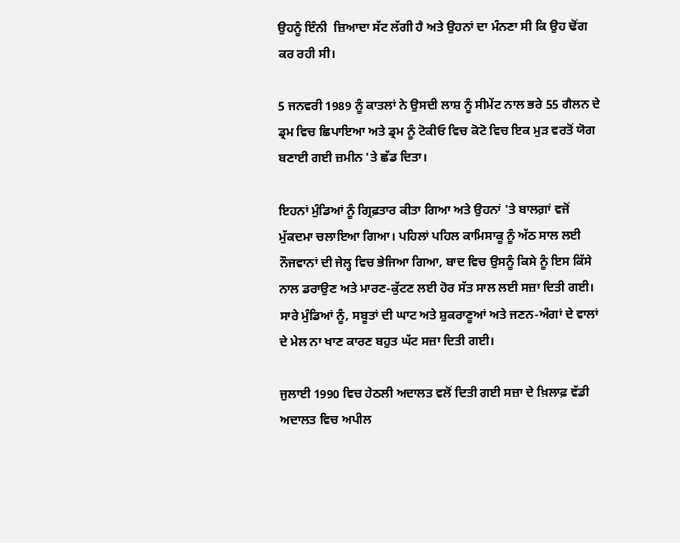ਉਹਨੂੰ ਇੰਨੀ  ਜ਼ਿਆਦਾ ਸੱਟ ਲੱਗੀ ਹੈ ਅਤੇ ਉਹਨਾਂ ਦਾ ਮੰਨਣਾ ਸੀ ਕਿ ਉਹ ਢੋਂਗ ਕਰ ਰਹੀ ਸੀ।

5 ਜਨਵਰੀ 1989 ਨੂੰ ਕਾਤਲਾਂ ਨੇ ਉਸਦੀ ਲਾਸ਼ ਨੂੰ ਸੀਮੇਂਟ ਨਾਲ ਭਰੇ 55 ਗੈਲਨ ਦੇ ਡ੍ਰਮ ਵਿਚ ਛਿਪਾਇਆ ਅਤੇ ਡ੍ਰਮ ਨੂੰ ਟੋਕੀਓ ਵਿਚ ਕੋਟੋ ਵਿਚ ਇਕ ਮੁੜ ਵਰਤੋਂ ਯੋਗ ਬਣਾਈ ਗਈ ਜ਼ਮੀਨ 'ਤੇ ਛੱਡ ਦਿਤਾ।

ਇਹਨਾਂ ਮੁੰਡਿਆਂ ਨੂੰ ਗ੍ਰਿਫ਼ਤਾਰ ਕੀਤਾ ਗਿਆ ਅਤੇ ਉਹਨਾਂ 'ਤੇ ਬਾਲਗ਼ਾਂ ਵਜੋਂ ਮੁੱਕਦਮਾ ਚਲਾਇਆ ਗਿਆ। ਪਹਿਲਾਂ ਪਹਿਲ ਕਾਮਿਸਾਕੂ ਨੂੰ ਅੱਠ ਸਾਲ ਲਈ ਨੌਜਵਾਨਾਂ ਦੀ ਜੇਲ੍ਹ ਵਿਚ ਭੇਜਿਆ ਗਿਆ, ਬਾਦ ਵਿਚ ਉਸਨੂੰ ਕਿਸੇ ਨੂੰ ਇਸ ਕਿੱਸੇ ਨਾਲ ਡਰਾਉਣ ਅਤੇ ਮਾਰਣ-ਕੁੱਟਣ ਲਈ ਹੋਰ ਸੱਤ ਸਾਲ ਲਈ ਸਜ਼ਾ ਦਿਤੀ ਗਈ। ਸਾਰੇ ਮੁੰਡਿਆਂ ਨੂੰ, ਸਬੂਤਾਂ ਦੀ ਘਾਟ ਅਤੇ ਸ਼ੁਕਰਾਣੂਆਂ ਅਤੇ ਜਣਨ-ਅੰਗਾਂ ਦੇ ਵਾਲਾਂ ਦੇ ਮੇਲ ਨਾ ਖਾਣ ਕਾਰਣ ਬਹੁਤ ਘੱਟ ਸਜ਼ਾ ਦਿਤੀ ਗਈ।

ਜੁਲਾਈ 1990 ਵਿਚ ਹੇਠਲੀ ਅਦਾਲਤ ਵਲੋਂ ਦਿਤੀ ਗਈ ਸਜ਼ਾ ਦੇ ਖ਼ਿਲਾਫ਼ ਵੱਡੀ ਅਦਾਲਤ ਵਿਚ ਅਪੀਲ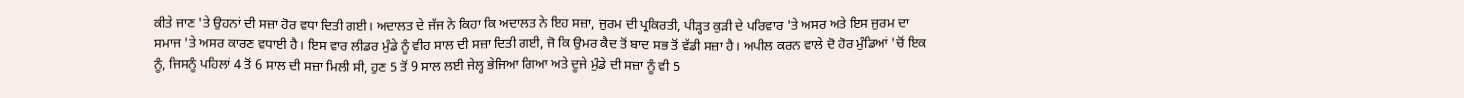ਕੀਤੇ ਜਾਣ 'ਤੇ ਉਹਨਾਂ ਦੀ ਸਜ਼ਾ ਹੋਰ ਵਧਾ ਦਿਤੀ ਗਈ। ਅਦਾਲਤ ਦੇ ਜੱਜ ਨੇ ਕਿਹਾ ਕਿ ਅਦਾਲਤ ਨੇ ਇਹ ਸਜ਼ਾ, ਜੁਰਮ ਦੀ ਪ੍ਰਕਿਰਤੀ, ਪੀੜ੍ਹਤ ਕੁੜੀ ਦੇ ਪਰਿਵਾਰ 'ਤੇ ਅਸਰ ਅਤੇ ਇਸ ਜੁਰਮ ਦਾ ਸਮਾਜ 'ਤੇ ਅਸਰ ਕਾਰਣ ਵਧਾਈ ਹੈ। ਇਸ ਵਾਰ ਲੀਡਰ ਮੁੰਡੇ ਨੂੰ ਵੀਹ ਸਾਲ ਦੀ ਸਜ਼ਾ ਦਿਤੀ ਗਈ, ਜੋ ਕਿ ਉਮਰ ਕੈਦ ਤੋਂ ਬਾਦ ਸਭ ਤੋਂ ਵੱਡੀ ਸਜ਼ਾ ਹੈ। ਅਪੀਲ ਕਰਨ ਵਾਲੇ ਦੋ ਹੋਰ ਮੁੰਡਿਆਂ 'ਚੋਂ ਇਕ ਨੂੰ, ਜਿਸਨੂੰ ਪਹਿਲਾਂ 4 ਤੋਂ 6 ਸਾਲ ਦੀ ਸਜ਼ਾ ਮਿਲੀ ਸੀ, ਹੁਣ 5 ਤੋਂ 9 ਸਾਲ ਲਈ ਜੇਲ੍ਹ ਭੇਜਿਆ ਗਿਆ ਅਤੇ ਦੂਜੇ ਮੁੰਡੇ ਦੀ ਸਜ਼ਾ ਨੂੰ ਵੀ 5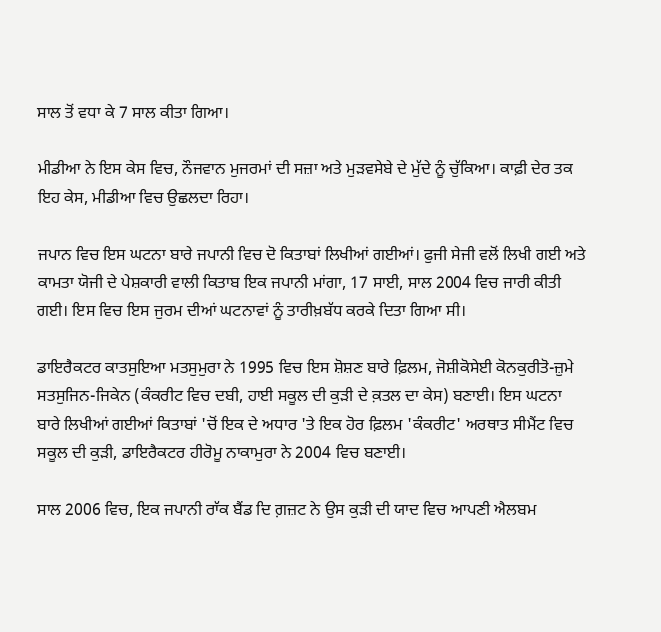ਸਾਲ ਤੋਂ ਵਧਾ ਕੇ 7 ਸਾਲ ਕੀਤਾ ਗਿਆ।

ਮੀਡੀਆ ਨੇ ਇਸ ਕੇਸ ਵਿਚ, ਨੌਜਵਾਨ ਮੁਜਰਮਾਂ ਦੀ ਸਜ਼ਾ ਅਤੇ ਮੁੜਵਸੇਬੇ ਦੇ ਮੁੱਦੇ ਨੂੰ ਚੁੱਕਿਆ। ਕਾਫ਼ੀ ਦੇਰ ਤਕ ਇਹ ਕੇਸ, ਮੀਡੀਆ ਵਿਚ ਉਛਲਦਾ ਰਿਹਾ।

ਜਪਾਨ ਵਿਚ ਇਸ ਘਟਨਾ ਬਾਰੇ ਜਪਾਨੀ ਵਿਚ ਦੋ ਕਿਤਾਬਾਂ ਲਿਖੀਆਂ ਗਈਆਂ। ਫੁਜੀ ਸੇਜੀ ਵਲੋਂ ਲਿਖੀ ਗਈ ਅਤੇ ਕਾਮਤਾ ਯੋਜੀ ਦੇ ਪੇਸ਼ਕਾਰੀ ਵਾਲੀ ਕਿਤਾਬ ਇਕ ਜਪਾਨੀ ਮਾਂਗਾ, 17 ਸਾਈ, ਸਾਲ 2004 ਵਿਚ ਜਾਰੀ ਕੀਤੀ ਗਈ। ਇਸ ਵਿਚ ਇਸ ਜੁਰਮ ਦੀਆਂ ਘਟਨਾਵਾਂ ਨੂੰ ਤਾਰੀਖ਼ਬੱਧ ਕਰਕੇ ਦਿਤਾ ਗਿਆ ਸੀ।

ਡਾਇਰੈਕਟਰ ਕਾਤਸੁਇਆ ਮਤਸੁਮੁਰਾ ਨੇ 1995 ਵਿਚ ਇਸ ਸ਼ੋਸ਼ਣ ਬਾਰੇ ਫ਼ਿਲਮ, ਜੋਸ਼ੀਕੋਸੇਈ ਕੋਨਕੁਰੀਤੋ-ਜ਼ੁਮੇ ਸਤਸੁਜਿਨ-ਜਿਕੇਨ (ਕੰਕਰੀਟ ਵਿਚ ਦਬੀ, ਹਾਈ ਸਕੂਲ ਦੀ ਕੁੜੀ ਦੇ ਕ਼ਤਲ ਦਾ ਕੇਸ) ਬਣਾਈ। ਇਸ ਘਟਨਾ ਬਾਰੇ ਲਿਖੀਆਂ ਗਈਆਂ ਕਿਤਾਬਾਂ 'ਚੋਂ ਇਕ ਦੇ ਅਧਾਰ 'ਤੇ ਇਕ ਹੋਰ ਫ਼ਿਲਮ 'ਕੰਕਰੀਟ' ਅਰਥਾਤ ਸੀਮੈਂਟ ਵਿਚ ਸਕੂਲ ਦੀ ਕੁੜੀ, ਡਾਇਰੈਕਟਰ ਹੀਰੋਮੂ ਨਾਕਾਮੁਰਾ ਨੇ 2004 ਵਿਚ ਬਣਾਈ।

ਸਾਲ 2006 ਵਿਚ, ਇਕ ਜਪਾਨੀ ਰਾੱਕ ਬੈਂਡ ਦਿ ਗ਼ਜ਼ਟ ਨੇ ਉਸ ਕੁੜੀ ਦੀ ਯਾਦ ਵਿਚ ਆਪਣੀ ਐਲਬਮ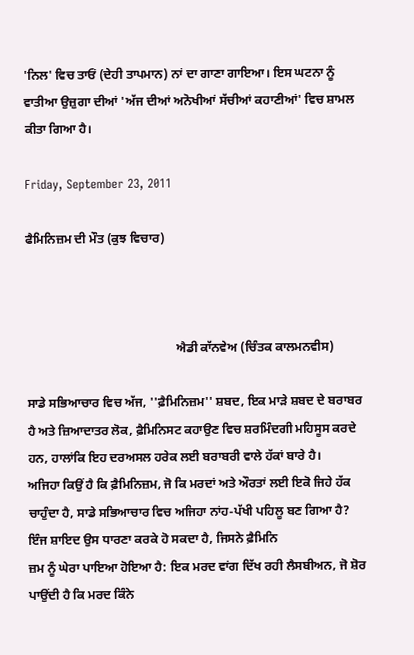'ਨਿਲ' ਵਿਚ ਤਾਓਂ (ਦੇਹੀ ਤਾਪਮਾਨ) ਨਾਂ ਦਾ ਗਾਣਾ ਗਾਇਆ। ਇਸ ਘਟਨਾ ਨੂੰ ਵਾਤੀਆ ਉਜ਼ੁਗਾ ਦੀਆਂ 'ਅੱਜ ਦੀਆਂ ਅਨੋਖੀਆਂ ਸੱਚੀਆਂ ਕਹਾਣੀਆਂ' ਵਿਚ ਸ਼ਾਮਲ ਕੀਤਾ ਗਿਆ ਹੈ।

Friday, September 23, 2011

ਫੈਮਿਨਿਜ਼ਮ ਦੀ ਮੌਤ (ਕੁਝ ਵਿਚਾਰ)



                                                ਐਡੀ ਕਾੱਨਵੇਅ (ਚਿੰਤਕ ਕਾਲਮਨਵੀਸ)

ਸਾਡੇ ਸਭਿਆਚਾਰ ਵਿਚ ਅੱਜ, ''ਫ਼ੈਮਿਨਿਜ਼ਮ'' ਸ਼ਬਦ, ਇਕ ਮਾੜੇ ਸ਼ਬਦ ਦੇ ਬਰਾਬਰ ਹੈ ਅਤੇ ਜ਼ਿਆਦਾਤਰ ਲੋਕ, ਫ਼ੈਮਿਨਿਸਟ ਕਹਾਉਣ ਵਿਚ ਸ਼ਰਮਿੰਦਗੀ ਮਹਿਸੂਸ ਕਰਦੇ ਹਨ, ਹਾਲਾਂਕਿ ਇਹ ਦਰਅਸਲ ਹਰੇਕ ਲਈ ਬਰਾਬਰੀ ਵਾਲੇ ਹੱਕਾਂ ਬਾਰੇ ਹੈ।
ਅਜਿਹਾ ਕਿਉਂ ਹੈ ਕਿ ਫ਼ੈਮਿਨਿਜ਼ਮ, ਜੋ ਕਿ ਮਰਦਾਂ ਅਤੇ ਔਰਤਾਂ ਲਈ ਇਕੋ ਜਿਹੇ ਹੱਕ ਚਾਹੁੰਦਾ ਹੈ, ਸਾਡੇ ਸਭਿਆਚਾਰ ਵਿਚ ਅਜਿਹਾ ਨਾਂਹ-ਪੱਖੀ ਪਹਿਲੂ ਬਣ ਗਿਆ ਹੈ?
ਇੰਜ ਸ਼ਾਇਦ ਉਸ ਧਾਰਣਾ ਕਰਕੇ ਹੋ ਸਕਦਾ ਹੈ, ਜਿਸਨੇ ਫ਼ੈਮਿਨਿ
ਜ਼ਮ ਨੂੰ ਘੇਰਾ ਪਾਇਆ ਹੋਇਆ ਹੈ: ਇਕ ਮਰਦ ਵਾਂਗ ਦਿੱਖ ਰਹੀ ਲੈਸਬੀਅਨ, ਜੋ ਸ਼ੋਰ ਪਾਉਂਦੀ ਹੈ ਕਿ ਮਰਦ ਕਿੰਨੇ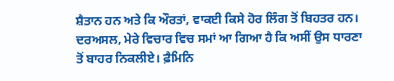ਸ਼ੈਤਾਨ ਹਨ ਅਤੇ ਕਿ ਔਰਤਾਂ, ਵਾਕਈ ਕਿਸੇ ਹੋਰ ਲਿੰਗ ਤੋਂ ਬਿਹਤਰ ਹਨ।
ਦਰਅਸਲ, ਮੇਰੇ ਵਿਚਾਰ ਵਿਚ ਸਮਾਂ ਆ ਗਿਆ ਹੈ ਕਿ ਅਸੀਂ ਉਸ ਧਾਰਣਾ ਤੋਂ ਬਾਹਰ ਨਿਕਲੀਏ। ਫ਼ੈਮਿਨਿ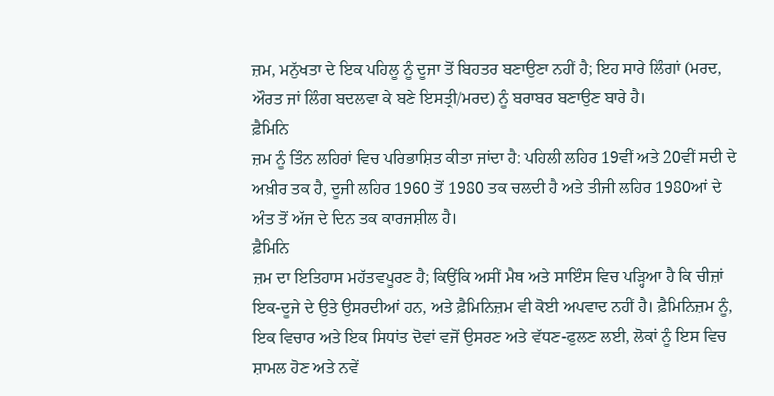ਜ਼ਮ, ਮਨੁੱਖਤਾ ਦੇ ਇਕ ਪਹਿਲੂ ਨੂੰ ਦੂਜਾ ਤੋਂ ਬਿਹਤਰ ਬਣਾਉਣਾ ਨਹੀਂ ਹੈ; ਇਹ ਸਾਰੇ ਲਿੰਗਾਂ (ਮਰਦ, ਔਰਤ ਜਾਂ ਲਿੰਗ ਬਦਲਵਾ ਕੇ ਬਣੇ ਇਸਤ੍ਰੀ/ਮਰਦ) ਨੂੰ ਬਰਾਬਰ ਬਣਾਉਣ ਬਾਰੇ ਹੈ।
ਫ਼ੈਮਿਨਿ
ਜ਼ਮ ਨੂੰ ਤਿੰਨ ਲਹਿਰਾਂ ਵਿਚ ਪਰਿਭਾਸ਼ਿਤ ਕੀਤਾ ਜਾਂਦਾ ਹੈ: ਪਹਿਲੀ ਲਹਿਰ 19ਵੀਂ ਅਤੇ 20ਵੀਂ ਸਦੀ ਦੇ ਅਖ਼ੀਰ ਤਕ ਹੈ, ਦੂਜੀ ਲਹਿਰ 1960 ਤੋਂ 1980 ਤਕ ਚਲਦੀ ਹੈ ਅਤੇ ਤੀਜੀ ਲਹਿਰ 1980ਆਂ ਦੇ ਅੰਤ ਤੋਂ ਅੱਜ ਦੇ ਦਿਨ ਤਕ ਕਾਰਜਸ਼ੀਲ ਹੈ।
ਫ਼ੈਮਿਨਿ
ਜ਼ਮ ਦਾ ਇਤਿਹਾਸ ਮਹੱਤਵਪੂਰਣ ਹੈ; ਕਿਉਂਕਿ ਅਸੀਂ ਮੈਥ ਅਤੇ ਸਾਇੰਸ ਵਿਚ ਪੜ੍ਹਿਆ ਹੈ ਕਿ ਚੀਜ਼ਾਂ ਇਕ-ਦੂਜੇ ਦੇ ਉਤੇ ਉਸਰਦੀਆਂ ਹਨ, ਅਤੇ ਫ਼ੈਮਿਨਿਜ਼ਮ ਵੀ ਕੋਈ ਅਪਵਾਦ ਨਹੀਂ ਹੈ। ਫ਼ੈਮਿਨਿਜ਼ਮ ਨੂੰ, ਇਕ ਵਿਚਾਰ ਅਤੇ ਇਕ ਸਿਧਾਂਤ ਦੋਵਾਂ ਵਜੋਂ ਉਸਰਣ ਅਤੇ ਵੱਧਣ-ਫੁਲਣ ਲਈ, ਲੋਕਾਂ ਨੂੰ ਇਸ ਵਿਚ ਸ਼ਾਮਲ ਹੋਣ ਅਤੇ ਨਵੇਂ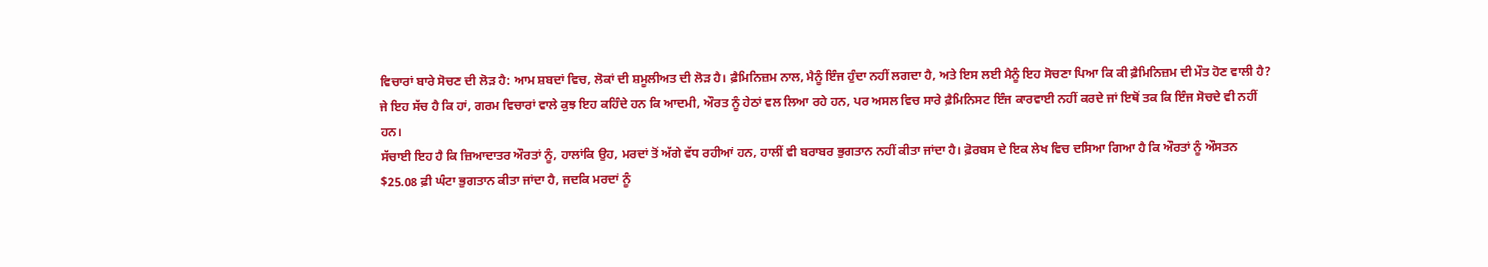ਵਿਚਾਰਾਂ ਬਾਰੇ ਸੋਚਣ ਦੀ ਲੋੜ ਹੈ: ਆਮ ਸ਼ਬਦਾਂ ਵਿਚ, ਲੋਕਾਂ ਦੀ ਸ਼ਮੂਲੀਅਤ ਦੀ ਲੋੜ ਹੈ। ਫ਼ੈਮਿਨਿਜ਼ਮ ਨਾਲ, ਮੈਨੂੰ ਇੰਜ ਹੁੰਦਾ ਨਹੀਂ ਲਗਦਾ ਹੈ, ਅਤੇ ਇਸ ਲਈ ਮੈਨੂੰ ਇਹ ਸੋਚਣਾ ਪਿਆ ਕਿ ਕੀ ਫ਼ੈਮਿਨਿਜ਼ਮ ਦੀ ਮੌਤ ਹੋਣ ਵਾਲੀ ਹੈ?
ਜੇ ਇਹ ਸੱਚ ਹੈ ਕਿ ਹਾਂ, ਗਰਮ ਵਿਚਾਰਾਂ ਵਾਲੇ ਕੁਝ ਇਹ ਕਹਿੰਦੇ ਹਨ ਕਿ ਆਦਮੀ, ਔਰਤ ਨੂੰ ਹੇਠਾਂ ਵਲ ਲਿਆ ਰਹੇ ਹਨ, ਪਰ ਅਸਲ ਵਿਚ ਸਾਰੇ ਫ਼ੈਮਿਨਿਸਟ ਇੰਜ ਕਾਰਵਾਈ ਨਹੀਂ ਕਰਦੇ ਜਾਂ ਇਥੋਂ ਤਕ ਕਿ ਇੰਜ ਸੋਚਦੇ ਵੀ ਨਹੀਂ ਹਨ।
ਸੱਚਾਈ ਇਹ ਹੈ ਕਿ ਜ਼ਿਆਦਾਤਰ ਔਰਤਾਂ ਨੂੰ, ਹਾਲਾਂਕਿ ਉਹ, ਮਰਦਾਂ ਤੋਂ ਅੱਗੇ ਵੱਧ ਰਹੀਆਂ ਹਨ, ਹਾਲੀਂ ਵੀ ਬਰਾਬਰ ਭੁਗਤਾਨ ਨਹੀਂ ਕੀਤਾ ਜਾਂਦਾ ਹੈ। ਫ਼ੋਰਬਸ ਦੇ ਇਕ ਲੇਖ ਵਿਚ ਦਸਿਆ ਗਿਆ ਹੈ ਕਿ ਔਰਤਾਂ ਨੂੰ ਔਸਤਨ
$25.08 ਫ਼ੀ ਘੰਟਾ ਭੁਗਤਾਨ ਕੀਤਾ ਜਾਂਦਾ ਹੈ, ਜਦਕਿ ਮਰਦਾਂ ਨੂੰ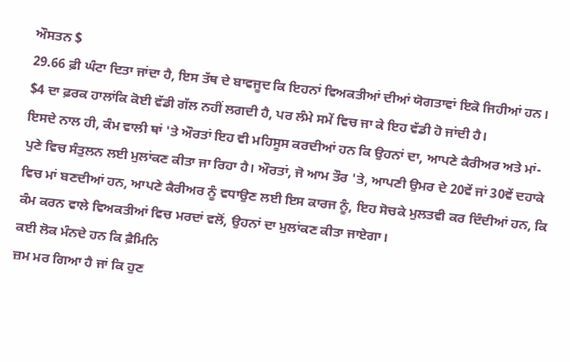ਔਸਤਨ $
29.66 ਫ਼ੀ ਘੰਟਾ ਦਿਤਾ ਜਾਂਦਾ ਹੈ, ਇਸ ਤੱਥ ਦੇ ਬਾਵਜੂਦ ਕਿ ਇਹਨਾਂ ਵਿਅਕਤੀਆਂ ਦੀਆਂ ਯੋਗਤਾਵਾਂ ਇਕੋ ਜਿਹੀਆਂ ਹਨ। $4 ਦਾ ਫ਼ਰਕ ਹਾਲਾਂਕਿ ਕੋਈ ਵੱਡੀ ਗੱਲ ਨਹੀਂ ਲਗਦੀ ਹੈ, ਪਰ ਲੰਮੇ ਸਮੇਂ ਵਿਚ ਜਾ ਕੇ ਇਹ ਵੱਡੀ ਹੋ ਜਾਂਦੀ ਹੈ।
ਇਸਦੇ ਨਾਲ ਹੀ, ਕੰਮ ਵਾਲੀ ਥਾਂ 'ਤੇ ਔਰਤਾਂ ਇਹ ਵੀ ਮਹਿਸੂਸ ਕਰਦੀਆਂ ਹਨ ਕਿ ਉਹਨਾਂ ਦਾ, ਆਪਣੇ ਕੈਰੀਅਰ ਅਤੇ ਮਾਂ-ਪੁਣੇ ਵਿਚ ਸੰਤੁਲਨ ਲਈ ਮੁਲਾਂਕਣ ਕੀਤਾ ਜਾ ਰਿਹਾ ਹੈ। ਔਰਤਾਂ, ਜੋ ਆਮ ਤੌਰ 'ਤੇ, ਆਪਣੀ ਉਮਰ ਦੇ 20ਵੇਂ ਜਾਂ 30ਵੇਂ ਦਹਾਕੇ ਵਿਚ ਮਾਂ ਬਣਦੀਆਂ ਹਨ, ਆਪਣੇ ਕੈਰੀਅਰ ਨੂੰ ਵਧਾਉਣ ਲਈ ਇਸ ਕਾਰਜ ਨੂੰ, ਇਹ ਸੋਚਕੇ ਮੁਲਤਵੀ ਕਰ ਦਿੰਦੀਆਂ ਹਨ, ਕਿ ਕੰਮ ਕਰਨ ਵਾਲੇ ਵਿਅਕਤੀਆਂ ਵਿਚ ਮਰਦਾਂ ਵਲੋਂ, ਉਹਨਾਂ ਦਾ ਮੁਲਾਂਕਣ ਕੀਤਾ ਜਾਏਗਾ।
ਕਈ ਲੋਕ ਮੰਨਦੇ ਹਨ ਕਿ ਫ਼ੈਮਿਨਿ
ਜ਼ਮ ਮਰ ਗਿਆ ਹੈ ਜਾਂ ਕਿ ਹੁਣ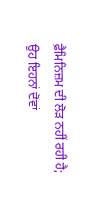ਫ਼ੈਮਿਨਿਜ਼ਮ ਦੀ ਲੋੜ ਨਹੀਂ ਰਹੀ ਹੈ; ਉਹ ਇਹਨਾਂ ਦੋਵਾਂ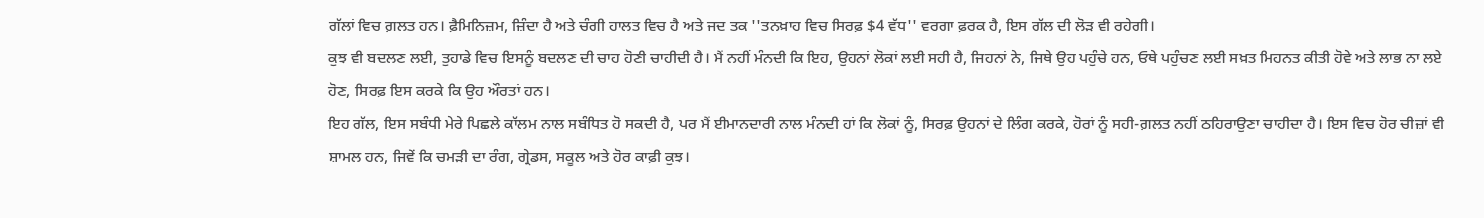ਗੱਲਾਂ ਵਿਚ ਗ਼ਲਤ ਹਨ। ਫ਼ੈਮਿਨਿਜ਼ਮ, ਜ਼ਿੰਦਾ ਹੈ ਅਤੇ ਚੰਗੀ ਹਾਲਤ ਵਿਚ ਹੈ ਅਤੇ ਜਦ ਤਕ ''ਤਨਖ਼ਾਹ ਵਿਚ ਸਿਰਫ਼ $4 ਵੱਧ'' ਵਰਗਾ ਫ਼ਰਕ ਹੈ, ਇਸ ਗੱਲ ਦੀ ਲੋੜ ਵੀ ਰਹੇਗੀ।
ਕੁਝ ਵੀ ਬਦਲਣ ਲਈ, ਤੁਹਾਡੇ ਵਿਚ ਇਸਨੂੰ ਬਦਲਣ ਦੀ ਚਾਹ ਹੋਣੀ ਚਾਹੀਦੀ ਹੈ। ਮੈਂ ਨਹੀਂ ਮੰਨਦੀ ਕਿ ਇਹ, ਉਹਨਾਂ ਲੋਕਾਂ ਲਈ ਸਹੀ ਹੈ, ਜਿਹਨਾਂ ਨੇ, ਜਿਥੇ ਉਹ ਪਹੁੰਚੇ ਹਨ, ਓਥੇ ਪਹੁੰਚਣ ਲਈ ਸਖ਼ਤ ਮਿਹਨਤ ਕੀਤੀ ਹੋਵੇ ਅਤੇ ਲਾਭ ਨਾ ਲਏ ਹੋਣ, ਸਿਰਫ਼ ਇਸ ਕਰਕੇ ਕਿ ਉਹ ਔਰਤਾਂ ਹਨ।
ਇਹ ਗੱਲ, ਇਸ ਸਬੰਧੀ ਮੇਰੇ ਪਿਛਲੇ ਕਾੱਲਮ ਨਾਲ ਸਬੰਧਿਤ ਹੋ ਸਕਦੀ ਹੈ, ਪਰ ਮੈਂ ਈਮਾਨਦਾਰੀ ਨਾਲ ਮੰਨਦੀ ਹਾਂ ਕਿ ਲੋਕਾਂ ਨੂੰ, ਸਿਰਫ਼ ਉਹਨਾਂ ਦੇ ਲਿੰਗ ਕਰਕੇ, ਹੋਰਾਂ ਨੂੰ ਸਹੀ-ਗ਼ਲਤ ਨਹੀਂ ਠਹਿਰਾਉਣਾ ਚਾਹੀਦਾ ਹੈ। ਇਸ ਵਿਚ ਹੋਰ ਚੀਜ਼ਾਂ ਵੀ ਸ਼ਾਮਲ ਹਨ, ਜਿਵੇਂ ਕਿ ਚਮੜੀ ਦਾ ਰੰਗ, ਗ੍ਰੇਡਸ, ਸਕੂਲ ਅਤੇ ਹੋਰ ਕਾਫ਼ੀ ਕੁਝ।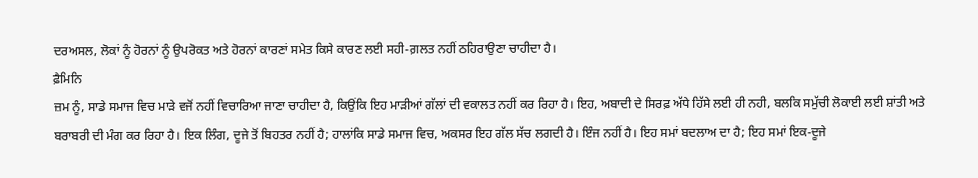ਦਰਅਸਲ, ਲੋਕਾਂ ਨੂੰ ਹੋਰਨਾਂ ਨੂੰ ਉਪਰੋਕਤ ਅਤੇ ਹੋਰਨਾਂ ਕਾਰਣਾਂ ਸਮੇਤ ਕਿਸੇ ਕਾਰਣ ਲਈ ਸਹੀ-ਗ਼ਲਤ ਨਹੀਂ ਠਹਿਰਾਉਣਾ ਚਾਹੀਦਾ ਹੈ।
ਫ਼ੈਮਿਨਿ
ਜ਼ਮ ਨੂੰ, ਸਾਡੇ ਸਮਾਜ ਵਿਚ ਮਾੜੇ ਵਜੋਂ ਨਹੀਂ ਵਿਚਾਰਿਆ ਜਾਣਾ ਚਾਹੀਦਾ ਹੈ, ਕਿਉਂਕਿ ਇਹ ਮਾੜੀਆਂ ਗੱਲਾਂ ਦੀ ਵਕਾਲਤ ਨਹੀਂ ਕਰ ਰਿਹਾ ਹੈ। ਇਹ, ਅਬਾਦੀ ਦੇ ਸਿਰਫ਼ ਅੱਧੇ ਹਿੱਸੇ ਲਈ ਹੀ ਨਹੀ, ਬਲਕਿ ਸਮੁੱਚੀ ਲੋਕਾਈ ਲਈ ਸ਼ਾਂਤੀ ਅਤੇ ਬਰਾਬਰੀ ਦੀ ਮੰਗ ਕਰ ਰਿਹਾ ਹੈ। ਇਕ ਲਿੰਗ, ਦੂਜੇ ਤੋਂ ਬਿਹਤਰ ਨਹੀਂ ਹੈ; ਹਾਲਾਂਕਿ ਸਾਡੇ ਸਮਾਜ ਵਿਚ, ਅਕਸਰ ਇਹ ਗੱਲ ਸੱਚ ਲਗਦੀ ਹੈ। ਇੰਜ ਨਹੀਂ ਹੈ। ਇਹ ਸਮਾਂ ਬਦਲਾਅ ਦਾ ਹੈ; ਇਹ ਸਮਾਂ ਇਕ-ਦੂਜੇ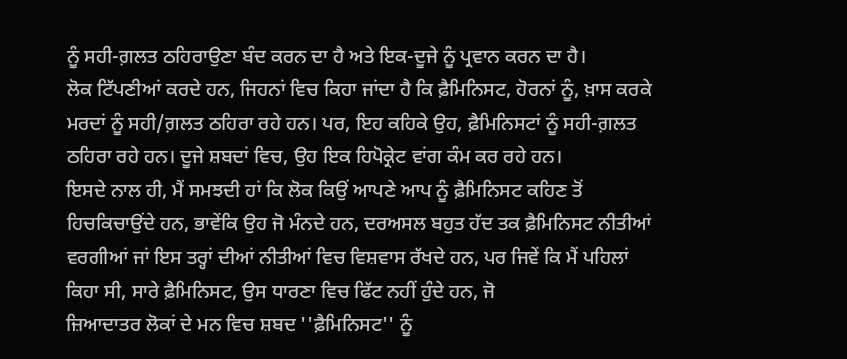ਨੂੰ ਸਹੀ-ਗ਼ਲਤ ਠਹਿਰਾਉਣਾ ਬੰਦ ਕਰਨ ਦਾ ਹੈ ਅਤੇ ਇਕ-ਦੂਜੇ ਨੂੰ ਪ੍ਰਵਾਨ ਕਰਨ ਦਾ ਹੈ।
ਲੋਕ ਟਿੱਪਣੀਆਂ ਕਰਦੇ ਹਨ, ਜਿਹਨਾਂ ਵਿਚ ਕਿਹਾ ਜਾਂਦਾ ਹੈ ਕਿ ਫ਼ੈਮਿਨਿਸਟ, ਹੋਰਨਾਂ ਨੂੰ, ਖ਼ਾਸ ਕਰਕੇ ਮਰਦਾਂ ਨੂੰ ਸਹੀ/ਗ਼ਲਤ ਠਹਿਰਾ ਰਹੇ ਹਨ। ਪਰ, ਇਹ ਕਹਿਕੇ ਉਹ, ਫ਼ੈਮਿਨਿਸਟਾਂ ਨੂੰ ਸਹੀ-ਗ਼ਲਤ ਠਹਿਰਾ ਰਹੇ ਹਨ। ਦੂਜੇ ਸ਼ਬਦਾਂ ਵਿਚ, ਉਹ ਇਕ ਹਿਪੋਕ੍ਰੇਟ ਵਾਂਗ ਕੰਮ ਕਰ ਰਹੇ ਹਨ।
ਇਸਦੇ ਨਾਲ ਹੀ, ਮੈਂ ਸਮਝਦੀ ਹਾਂ ਕਿ ਲੋਕ ਕਿਉਂ ਆਪਣੇ ਆਪ ਨੂੰ ਫ਼ੈਮਿਨਿਸਟ ਕਹਿਣ ਤੋਂ ਹਿਚਕਿਚਾਉਂਦੇ ਹਨ, ਭਾਵੇਂਕਿ ਉਹ ਜੋ ਮੰਨਦੇ ਹਨ, ਦਰਅਸਲ ਬਹੁਤ ਹੱਦ ਤਕ ਫ਼ੈਮਿਨਿਸਟ ਨੀਤੀਆਂ ਵਰਗੀਆਂ ਜਾਂ ਇਸ ਤਰ੍ਹਾਂ ਦੀਆਂ ਨੀਤੀਆਂ ਵਿਚ ਵਿਸ਼ਵਾਸ ਰੱਖਦੇ ਹਨ, ਪਰ ਜਿਵੇਂ ਕਿ ਮੈਂ ਪਹਿਲਾਂ ਕਿਹਾ ਸੀ, ਸਾਰੇ ਫ਼ੈਮਿਨਿਸਟ, ਉਸ ਧਾਰਣਾ ਵਿਚ ਫਿੱਟ ਨਹੀਂ ਹੁੰਦੇ ਹਨ, ਜੋ
ਜ਼ਿਆਦਾਤਰ ਲੋਕਾਂ ਦੇ ਮਨ ਵਿਚ ਸ਼ਬਦ ''ਫ਼ੈਮਿਨਿਸਟ'' ਨੂੰ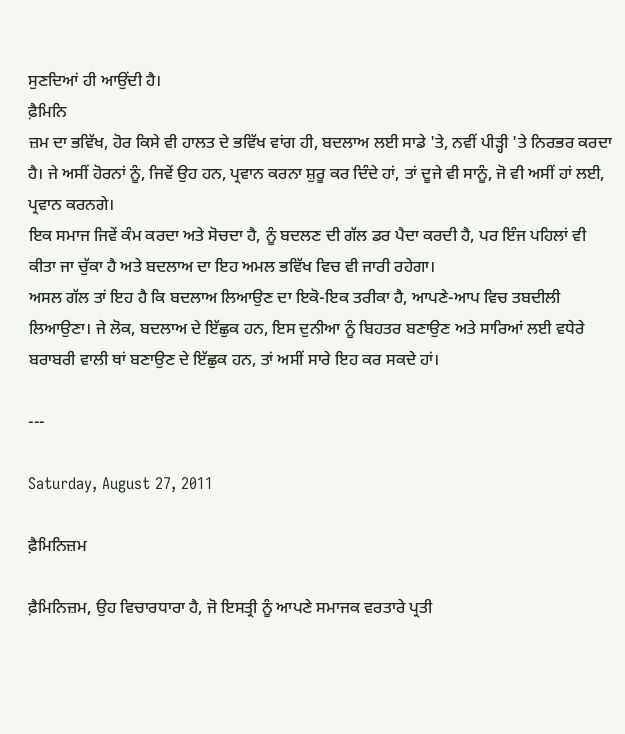ਸੁਣਦਿਆਂ ਹੀ ਆਉਂਦੀ ਹੈ।
ਫ਼ੈਮਿਨਿ
ਜ਼ਮ ਦਾ ਭਵਿੱਖ, ਹੋਰ ਕਿਸੇ ਵੀ ਹਾਲਤ ਦੇ ਭਵਿੱਖ ਵਾਂਗ ਹੀ, ਬਦਲਾਅ ਲਈ ਸਾਡੇ 'ਤੇ, ਨਵੀਂ ਪੀੜ੍ਹੀ 'ਤੇ ਨਿਰਭਰ ਕਰਦਾ ਹੈ। ਜੇ ਅਸੀਂ ਹੋਰਨਾਂ ਨੂੰ, ਜਿਵੇਂ ਉਹ ਹਨ, ਪ੍ਰਵਾਨ ਕਰਨਾ ਸ਼ੁਰੂ ਕਰ ਦਿੰਦੇ ਹਾਂ, ਤਾਂ ਦੂਜੇ ਵੀ ਸਾਨੂੰ, ਜੋ ਵੀ ਅਸੀਂ ਹਾਂ ਲਈ, ਪ੍ਰਵਾਨ ਕਰਨਗੇ।
ਇਕ ਸਮਾਜ ਜਿਵੇਂ ਕੰਮ ਕਰਦਾ ਅਤੇ ਸੋਚਦਾ ਹੈ, ਨੂੰ ਬਦਲਣ ਦੀ ਗੱਲ ਡਰ ਪੈਦਾ ਕਰਦੀ ਹੈ, ਪਰ ਇੰਜ ਪਹਿਲਾਂ ਵੀ ਕੀਤਾ ਜਾ ਚੁੱਕਾ ਹੈ ਅਤੇ ਬਦਲਾਅ ਦਾ ਇਹ ਅਮਲ ਭਵਿੱਖ ਵਿਚ ਵੀ ਜਾਰੀ ਰਹੇਗਾ।
ਅਸਲ ਗੱਲ ਤਾਂ ਇਹ ਹੈ ਕਿ ਬਦਲਾਅ ਲਿਆਉਣ ਦਾ ਇਕੋ-ਇਕ ਤਰੀਕਾ ਹੈ, ਆਪਣੇ-ਆਪ ਵਿਚ ਤਬਦੀਲੀ ਲਿਆਉਣਾ। ਜੇ ਲੋਕ, ਬਦਲਾਅ ਦੇ ਇੱਛੁਕ ਹਨ, ਇਸ ਦੁਨੀਆ ਨੂੰ ਬਿਹਤਰ ਬਣਾਉਣ ਅਤੇ ਸਾਰਿਆਂ ਲਈ ਵਧੇਰੇ ਬਰਾਬਰੀ ਵਾਲੀ ਥਾਂ ਬਣਾਉਣ ਦੇ ਇੱਛੁਕ ਹਨ, ਤਾਂ ਅਸੀਂ ਸਾਰੇ ਇਹ ਕਰ ਸਕਦੇ ਹਾਂ।

---

Saturday, August 27, 2011

ਫ਼ੈਮਿਨਿਜ਼ਮ

ਫ਼ੈਮਿਨਿਜ਼ਮ, ਉਹ ਵਿਚਾਰਧਾਰਾ ਹੈ, ਜੋ ਇਸਤ੍ਰੀ ਨੂੰ ਆਪਣੇ ਸਮਾਜਕ ਵਰਤਾਰੇ ਪ੍ਰਤੀ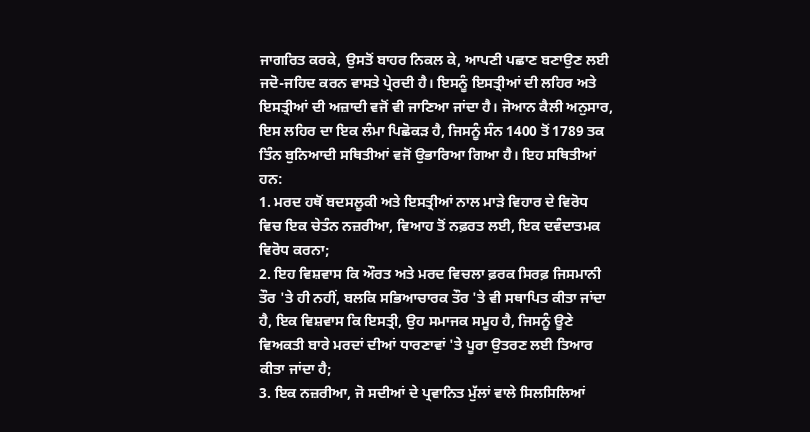ਜਾਗਰਿਤ ਕਰਕੇ, ਉਸਤੋਂ ਬਾਹਰ ਨਿਕਲ ਕੇ, ਆਪਣੀ ਪਛਾਣ ਬਣਾਉਣ ਲਈ ਜਦੋ-ਜਹਿਦ ਕਰਨ ਵਾਸਤੇ ਪ੍ਰੇਰਦੀ ਹੈ। ਇਸਨੂੰ ਇਸਤ੍ਰੀਆਂ ਦੀ ਲਹਿਰ ਅਤੇ ਇਸਤ੍ਰੀਆਂ ਦੀ ਅਜ਼ਾਦੀ ਵਜੋਂ ਵੀ ਜਾਣਿਆ ਜਾਂਦਾ ਹੈ। ਜੋਆਨ ਕੈਲੀ ਅਨੁਸਾਰ, ਇਸ ਲਹਿਰ ਦਾ ਇਕ ਲੰਮਾ ਪਿਛੋਕੜ ਹੈ, ਜਿਸਨੂੰ ਸੰਨ 1400 ਤੋਂ 1789 ਤਕ ਤਿੰਨ ਬੁਨਿਆਦੀ ਸਥਿਤੀਆਂ ਵਜੋਂ ਉਭਾਰਿਆ ਗਿਆ ਹੈ। ਇਹ ਸਥਿਤੀਆਂ ਹਨ:
1. ਮਰਦ ਹਥੋਂ ਬਦਸਲੂਕੀ ਅਤੇ ਇਸਤ੍ਰੀਆਂ ਨਾਲ ਮਾੜੇ ਵਿਹਾਰ ਦੇ ਵਿਰੋਧ ਵਿਚ ਇਕ ਚੇਤੰਨ ਨਜ਼ਰੀਆ, ਵਿਆਹ ਤੋਂ ਨਫ਼ਰਤ ਲਈ, ਇਕ ਦਵੰਦਾਤਮਕ ਵਿਰੋਧ ਕਰਨਾ;
2. ਇਹ ਵਿਸ਼ਵਾਸ ਕਿ ਔਰਤ ਅਤੇ ਮਰਦ ਵਿਚਲਾ ਫ਼ਰਕ ਸਿਰਫ਼ ਜਿਸਮਾਨੀ ਤੌਰ 'ਤੇ ਹੀ ਨਹੀਂ, ਬਲਕਿ ਸਭਿਆਚਾਰਕ ਤੌਰ 'ਤੇ ਵੀ ਸਥਾਪਿਤ ਕੀਤਾ ਜਾਂਦਾ ਹੈ, ਇਕ ਵਿਸ਼ਵਾਸ ਕਿ ਇਸਤ੍ਰੀ, ਉਹ ਸਮਾਜਕ ਸਮੂਹ ਹੈ, ਜਿਸਨੂੰ ਊਣੇ ਵਿਅਕਤੀ ਬਾਰੇ ਮਰਦਾਂ ਦੀਆਂ ਧਾਰਣਾਵਾਂ 'ਤੇ ਪੂਰਾ ਉਤਰਣ ਲਈ ਤਿਆਰ ਕੀਤਾ ਜਾਂਦਾ ਹੈ;
3. ਇਕ ਨਜ਼ਰੀਆ, ਜੋ ਸਦੀਆਂ ਦੇ ਪ੍ਰਵਾਨਿਤ ਮੁੱਲਾਂ ਵਾਲੇ ਸਿਲਸਿਲਿਆਂ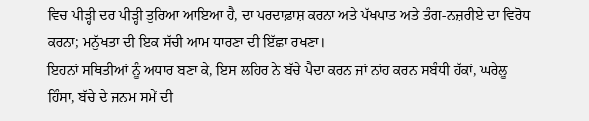ਵਿਚ ਪੀੜ੍ਹੀ ਦਰ ਪੀੜ੍ਹੀ ਤੁਰਿਆ ਆਇਆ ਹੈ, ਦਾ ਪਰਦਾਫ਼ਾਸ਼ ਕਰਨਾ ਅਤੇ ਪੱਖਪਾਤ ਅਤੇ ਤੰਗ-ਨਜ਼ਰੀਏ ਦਾ ਵਿਰੋਧ ਕਰਨਾ; ਮਨੁੱਖਤਾ ਦੀ ਇਕ ਸੱਚੀ ਆਮ ਧਾਰਣਾ ਦੀ ਇੱਛਾ ਰਖਣਾ।
ਇਹਨਾਂ ਸਥਿਤੀਆਂ ਨੂੰ ਅਧਾਰ ਬਣਾ ਕੇ, ਇਸ ਲਹਿਰ ਨੇ ਬੱਚੇ ਪੈਦਾ ਕਰਨ ਜਾਂ ਨਾਂਹ ਕਰਨ ਸਬੰਧੀ ਹੱਕਾਂ, ਘਰੇਲੂ ਹਿੰਸਾ, ਬੱਚੇ ਦੇ ਜਨਮ ਸਮੇਂ ਦੀ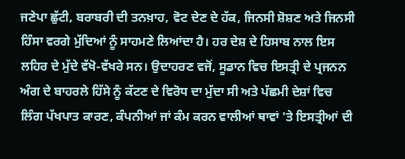ਜਣੇਪਾ ਛੁੱਟੀ, ਬਰਾਬਰੀ ਦੀ ਤਨਖ਼ਾਹ, ਵੋਟ ਦੇਣ ਦੇ ਹੱਕ, ਜਿਨਸੀ ਸ਼ੋਸ਼ਣ ਅਤੇ ਜਿਨਸੀ ਹਿੰਸਾ ਵਰਗੇ ਮੁੱਦਿਆਂ ਨੂੰ ਸਾਹਮਣੇ ਲਿਆਂਦਾ ਹੈ। ਹਰ ਦੇਸ਼ ਦੇ ਹਿਸਾਬ ਨਾਲ ਇਸ ਲਹਿਰ ਦੇ ਮੁੱਦੇ ਵੱਖੋ-ਵੱਖਰੇ ਸਨ। ਉਦਾਹਰਣ ਵਜੋਂ, ਸੂਡਾਨ ਵਿਚ ਇਸਤ੍ਰੀ ਦੇ ਪ੍ਰਜਨਨ ਅੰਗ ਦੇ ਬਾਹਰਲੇ ਹਿੱਸੇ ਨੂੰ ਕੱਟਣ ਦੇ ਵਿਰੋਧ ਦਾ ਮੁੱਦਾ ਸੀ ਅਤੇ ਪੱਛਮੀ ਦੇਸ਼ਾਂ ਵਿਚ ਲਿੰਗ ਪੱਖਪਾਤ ਕਾਰਣ, ਕੰਪਨੀਆਂ ਜਾਂ ਕੰਮ ਕਰਨ ਵਾਲੀਆਂ ਥਾਵਾਂ 'ਤੇ ਇਸਤ੍ਰੀਆਂ ਦੀ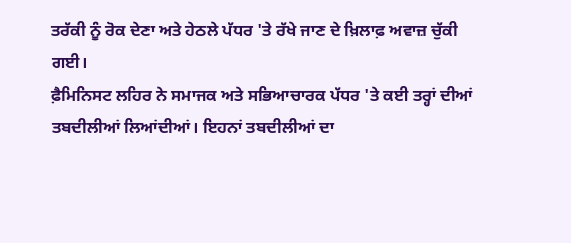ਤਰੱਕੀ ਨੂੰ ਰੋਕ ਦੇਣਾ ਅਤੇ ਹੇਠਲੇ ਪੱਧਰ 'ਤੇ ਰੱਖੇ ਜਾਣ ਦੇ ਖ਼ਿਲਾਫ਼ ਅਵਾਜ਼ ਚੁੱਕੀ ਗਈ।
ਫ਼ੈਮਿਨਿਸਟ ਲਹਿਰ ਨੇ ਸਮਾਜਕ ਅਤੇ ਸਭਿਆਚਾਰਕ ਪੱਧਰ 'ਤੇ ਕਈ ਤਰ੍ਹਾਂ ਦੀਆਂ ਤਬਦੀਲੀਆਂ ਲਿਆਂਦੀਆਂ। ਇਹਨਾਂ ਤਬਦੀਲੀਆਂ ਦਾ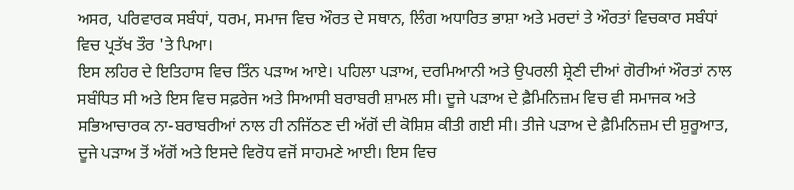ਅਸਰ, ਪਰਿਵਾਰਕ ਸਬੰਧਾਂ, ਧਰਮ, ਸਮਾਜ ਵਿਚ ਔਰਤ ਦੇ ਸਥਾਨ, ਲਿੰਗ ਅਧਾਰਿਤ ਭਾਸ਼ਾ ਅਤੇ ਮਰਦਾਂ ਤੇ ਔਰਤਾਂ ਵਿਚਕਾਰ ਸਬੰਧਾਂ ਵਿਚ ਪ੍ਰਤੱਖ ਤੌਰ 'ਤੇ ਪਿਆ।
ਇਸ ਲਹਿਰ ਦੇ ਇਤਿਹਾਸ ਵਿਚ ਤਿੰਨ ਪੜਾਅ ਆਏ। ਪਹਿਲਾ ਪੜਾਅ, ਦਰਮਿਆਨੀ ਅਤੇ ਉਪਰਲੀ ਸ਼੍ਰੇਣੀ ਦੀਆਂ ਗੋਰੀਆਂ ਔਰਤਾਂ ਨਾਲ ਸਬੰਧਿਤ ਸੀ ਅਤੇ ਇਸ ਵਿਚ ਸਫ਼ਰੇਜ ਅਤੇ ਸਿਆਸੀ ਬਰਾਬਰੀ ਸ਼ਾਮਲ ਸੀ। ਦੂਜੇ ਪੜਾਅ ਦੇ ਫ਼ੈਮਿਨਿਜ਼ਮ ਵਿਚ ਵੀ ਸਮਾਜਕ ਅਤੇ ਸਭਿਆਚਾਰਕ ਨਾ-ਬਰਾਬਰੀਆਂ ਨਾਲ ਹੀ ਨਜਿੱਠਣ ਦੀ ਅੱਗੋਂ ਦੀ ਕੋਸ਼ਿਸ਼ ਕੀਤੀ ਗਈ ਸੀ। ਤੀਜੇ ਪੜਾਅ ਦੇ ਫ਼ੈਮਿਨਿਜ਼ਮ ਦੀ ਸ਼ੁਰੂਆਤ, ਦੂਜੇ ਪੜਾਅ ਤੋਂ ਅੱਗੋਂ ਅਤੇ ਇਸਦੇ ਵਿਰੋਧ ਵਜੋਂ ਸਾਹਮਣੇ ਆਈ। ਇਸ ਵਿਚ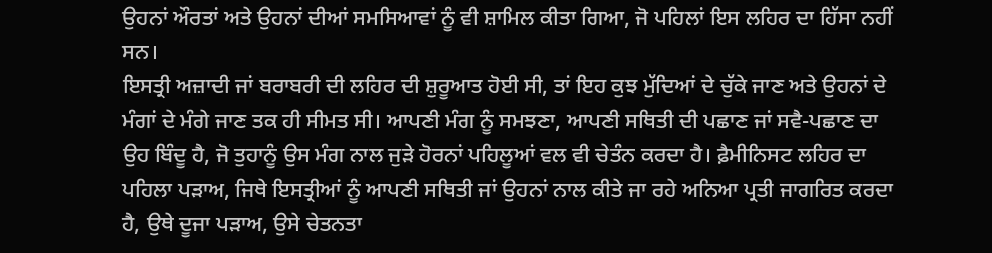ਉਹਨਾਂ ਔਰਤਾਂ ਅਤੇ ਉਹਨਾਂ ਦੀਆਂ ਸਮਸਿਆਵਾਂ ਨੂੰ ਵੀ ਸ਼ਾਮਿਲ ਕੀਤਾ ਗਿਆ, ਜੋ ਪਹਿਲਾਂ ਇਸ ਲਹਿਰ ਦਾ ਹਿੱਸਾ ਨਹੀਂ ਸਨ।
ਇਸਤ੍ਰੀ ਅਜ਼ਾਦੀ ਜਾਂ ਬਰਾਬਰੀ ਦੀ ਲਹਿਰ ਦੀ ਸ਼ੁਰੂਆਤ ਹੋਈ ਸੀ, ਤਾਂ ਇਹ ਕੁਝ ਮੁੱਦਿਆਂ ਦੇ ਚੁੱਕੇ ਜਾਣ ਅਤੇ ਉਹਨਾਂ ਦੇ ਮੰਗਾਂ ਦੇ ਮੰਗੇ ਜਾਣ ਤਕ ਹੀ ਸੀਮਤ ਸੀ। ਆਪਣੀ ਮੰਗ ਨੂੰ ਸਮਝਣਾ, ਆਪਣੀ ਸਥਿਤੀ ਦੀ ਪਛਾਣ ਜਾਂ ਸਵੈ-ਪਛਾਣ ਦਾ ਉਹ ਬਿੰਦੂ ਹੈ, ਜੋ ਤੁਹਾਨੂੰ ਉਸ ਮੰਗ ਨਾਲ ਜੁੜੇ ਹੋਰਨਾਂ ਪਹਿਲੂਆਂ ਵਲ ਵੀ ਚੇਤੰਨ ਕਰਦਾ ਹੈ। ਫ਼ੈਮੀਨਿਸਟ ਲਹਿਰ ਦਾ ਪਹਿਲਾ ਪੜਾਅ, ਜਿਥੇ ਇਸਤ੍ਰੀਆਂ ਨੂੰ ਆਪਣੀ ਸਥਿਤੀ ਜਾਂ ਉਹਨਾਂ ਨਾਲ ਕੀਤੇ ਜਾ ਰਹੇ ਅਨਿਆ ਪ੍ਰਤੀ ਜਾਗਰਿਤ ਕਰਦਾ ਹੈ, ਉਥੇ ਦੂਜਾ ਪੜਾਅ, ਉਸੇ ਚੇਤਨਤਾ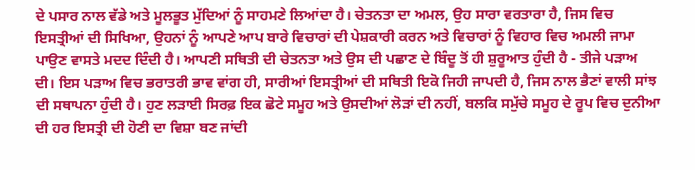ਦੇ ਪਸਾਰ ਨਾਲ ਵੱਡੇ ਅਤੇ ਮੂਲਭੂਤ ਮੁੱਦਿਆਂ ਨੂੰ ਸਾਹਮਣੇ ਲਿਆਂਦਾ ਹੈ। ਚੇਤਨਤਾ ਦਾ ਅਮਲ, ਉਹ ਸਾਰਾ ਵਰਤਾਰਾ ਹੈ, ਜਿਸ ਵਿਚ ਇਸਤ੍ਰੀਆਂ ਦੀ ਸਿਖਿਆ, ਉਹਨਾਂ ਨੂੰ ਆਪਣੇ ਆਪ ਬਾਰੇ ਵਿਚਾਰਾਂ ਦੀ ਪੇਸ਼ਕਾਰੀ ਕਰਨ ਅਤੇ ਵਿਚਾਰਾਂ ਨੂੰ ਵਿਹਾਰ ਵਿਚ ਅਮਲੀ ਜਾਮਾ ਪਾਉਣ ਵਾਸਤੇ ਮਦਦ ਦਿੰਦੀ ਹੈ। ਆਪਣੀ ਸਥਿਤੀ ਦੀ ਚੇਤਨਤਾ ਅਤੇ ਉਸ ਦੀ ਪਛਾਣ ਦੇ ਬਿੰਦੂ ਤੋਂ ਹੀ ਸ਼ੁਰੂਆਤ ਹੁੰਦੀ ਹੈ - ਤੀਜੇ ਪੜਾਅ ਦੀ। ਇਸ ਪੜਾਅ ਵਿਚ ਭਰਾਤਰੀ ਭਾਵ ਵਾਂਗ ਹੀ, ਸਾਰੀਆਂ ਇਸਤ੍ਰੀਆਂ ਦੀ ਸਥਿਤੀ ਇਕੋ ਜਿਹੀ ਜਾਪਦੀ ਹੈ, ਜਿਸ ਨਾਲ ਭੈਣਾਂ ਵਾਲੀ ਸਾਂਝ ਦੀ ਸਥਾਪਨਾ ਹੁੰਦੀ ਹੈ। ਹੁਣ ਲੜਾਈ ਸਿਰਫ਼ ਇਕ ਛੋਟੇ ਸਮੂਹ ਅਤੇ ਉਸਦੀਆਂ ਲੋੜਾਂ ਦੀ ਨਹੀਂ, ਬਲਕਿ ਸਮੁੱਚੇ ਸਮੂਹ ਦੇ ਰੂਪ ਵਿਚ ਦੁਨੀਆ ਦੀ ਹਰ ਇਸਤ੍ਰੀ ਦੀ ਹੋਣੀ ਦਾ ਵਿਸ਼ਾ ਬਣ ਜਾਂਦੀ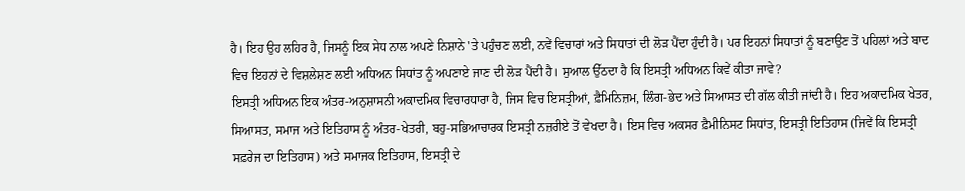ਹੈ। ਇਹ ਉਹ ਲਹਿਰ ਹੈ, ਜਿਸਨੂੰ ਇਕ ਸੇਧ ਨਾਲ ਅਪਣੇ ਨਿਸ਼ਾਨੇ 'ਤੇ ਪਹੁੰਚਣ ਲਈ, ਨਵੇਂ ਵਿਚਾਰਾਂ ਅਤੇ ਸਿਧਾਤਾਂ ਦੀ ਲੋੜ ਪੈਂਦਾ ਹੁੰਦੀ ਹੈ। ਪਰ ਇਹਨਾਂ ਸਿਧਾਤਾਂ ਨੂੰ ਬਣਾਉਣ ਤੋਂ ਪਹਿਲਾਂ ਅਤੇ ਬਾਦ ਵਿਚ ਇਹਨਾਂ ਦੇ ਵਿਸ਼ਲੇਸ਼ਣ ਲਈ ਅਧਿਅਨ ਸਿਧਾਂਤ ਨੂੰ ਅਪਣਾਏ ਜਾਣ ਦੀ ਲੋੜ ਪੈਂਦੀ ਹੈ। ਸੁਆਲ ਉੱਠਦਾ ਹੈ ਕਿ ਇਸਤ੍ਰੀ ਅਧਿਅਨ ਕਿਵੇਂ ਕੀਤਾ ਜਾਵੇ?
ਇਸਤ੍ਰੀ ਅਧਿਅਨ ਇਕ ਅੰਤਰ-ਅਨੁਸ਼ਾਸਨੀ ਅਕਾਦਮਿਕ ਵਿਚਾਰਧਾਰਾ ਹੈ, ਜਿਸ ਵਿਚ ਇਸਤ੍ਰੀਆਂ, ਫ਼ੈਮਿਨਿਜ਼ਮ, ਲਿੰਗ-ਭੇਦ ਅਤੇ ਸਿਆਸਤ ਦੀ ਗੱਲ ਕੀਤੀ ਜਾਂਦੀ ਹੈ। ਇਹ ਅਕਾਦਮਿਕ ਖੇਤਰ, ਸਿਆਸਤ, ਸਮਾਜ ਅਤੇ ਇਤਿਹਾਸ ਨੂੰ ਅੰਤਰ-ਖੇਤਰੀ, ਬਹੁ-ਸਭਿਆਚਾਰਕ ਇਸਤ੍ਰੀ ਨਜ਼ਰੀਏ ਤੋਂ ਵੇਖਦਾ ਹੈ। ਇਸ ਵਿਚ ਅਕਸਰ ਫ਼ੈਮੀਨਿਸਟ ਸਿਧਾਂਤ, ਇਸਤ੍ਰੀ ਇਤਿਹਾਸ (ਜਿਵੇਂ ਕਿ ਇਸਤ੍ਰੀ ਸਫ਼ਰੇਜ ਦਾ ਇਤਿਹਾਸ) ਅਤੇ ਸਮਾਜਕ ਇਤਿਹਾਸ, ਇਸਤ੍ਰੀ ਦੇ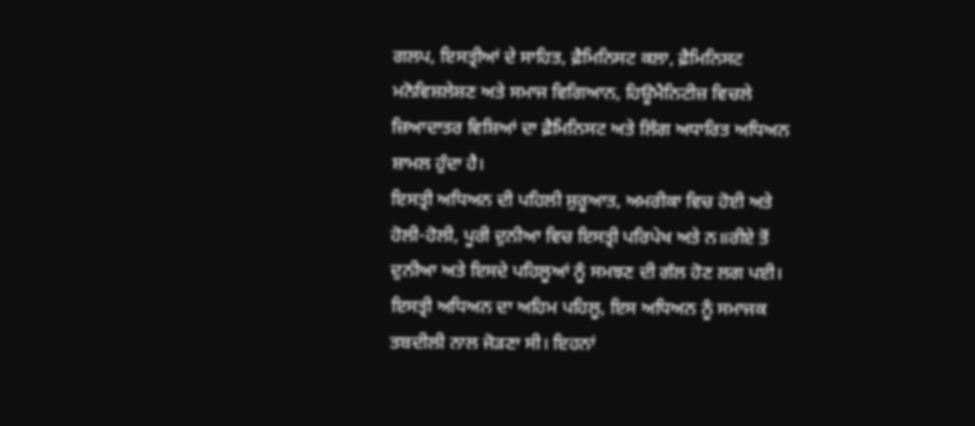ਗਲਪ, ਇਸਤ੍ਰੀਆਂ ਦੇ ਸਾਹਿਤ, ਫ਼ੈਮਿਨਿਸਟ ਕਲਾ, ਫ਼ੈਮਿਨਿਸਟ ਮਨੋਵਿਸ਼ਲੇਸ਼ਣ ਅਤੇ ਸਮਾਜ ਵਿਗਿਆਨ, ਹਿਊਮੈਨਿਟੀਜ਼ ਵਿਚਲੇ ਜ਼ਿਆਦਾਤਰ ਵਿਸ਼ਿਆਂ ਦਾ ਫ਼ੈਮਿਨਿਸਟ ਅਤੇ ਲਿੰਗ ਅਧਾਰਿਤ ਅਧਿਅਨ ਸ਼ਾਮਲ ਹੁੰਦਾ ਹੈ।
ਇਸਤ੍ਰੀ ਅਧਿਅਨ ਦੀ ਪਹਿਲੀ ਸ਼ੁਰੂਆਤ, ਅਮਰੀਕਾ ਵਿਚ ਹੋਈ ਅਤੇ ਹੋਲੀ-ਹੋਲੀ, ਪੂਰੀ ਦੁਨੀਆ ਵਿਚ ਇਸਤ੍ਰੀ ਪਰਿਪੇਖ ਅਤੇ ਨ॥ਰੀਏ ਤੋਂ ਦੁਨੀਆ ਅਤੇ ਇਸਦੇ ਪਹਿਲੂਆਂ ਨੂੰ ਸਮਝਣ ਦੀ ਗੱਲ ਹੋਣ ਲਗ ਪਈ। ਇਸਤ੍ਰੀ ਅਧਿਅਨ ਦਾ ਅਹਿਮ ਪਹਿਲੂ, ਇਸ ਅਧਿਅਨ ਨੂੰ ਸਮਾਜਕ ਤਬਦੀਲੀ ਨਾਲ ਜੋੜਣਾ ਸੀ। ਇਹਨਾਂ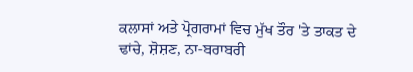ਕਲਾਸਾਂ ਅਤੇ ਪ੍ਰੋਗਰਾਮਾਂ ਵਿਚ ਮੁੱਖ ਤੌਰ 'ਤੇ ਤਾਕਤ ਦੇ  ਢਾਂਚੇ, ਸ਼ੋਸ਼ਣ, ਨਾ-ਬਰਾਬਰੀ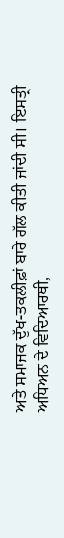ਅਤੇ ਸਮਾਜਕ ਦੁੱਖ-ਤਕਲੀਫ਼ਾਂ ਬਾਰੇ ਗੱਲ ਕੀਤੀ ਜਾਂਦੀ ਸੀ। ਇਸਤ੍ਰੀ ਅਧਿਅਨ ਦੇ ਵਿਦਿਆਰਥੀ,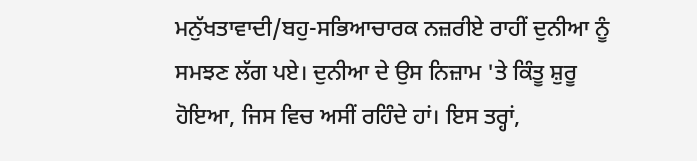ਮਨੁੱਖਤਾਵਾਦੀ/ਬਹੁ-ਸਭਿਆਚਾਰਕ ਨਜ਼ਰੀਏ ਰਾਹੀਂ ਦੁਨੀਆ ਨੂੰ ਸਮਝਣ ਲੱਗ ਪਏ। ਦੁਨੀਆ ਦੇ ਉਸ ਨਿਜ਼ਾਮ 'ਤੇ ਕਿੰਤੂ ਸ਼ੁਰੂ ਹੋਇਆ, ਜਿਸ ਵਿਚ ਅਸੀਂ ਰਹਿੰਦੇ ਹਾਂ। ਇਸ ਤਰ੍ਹਾਂ,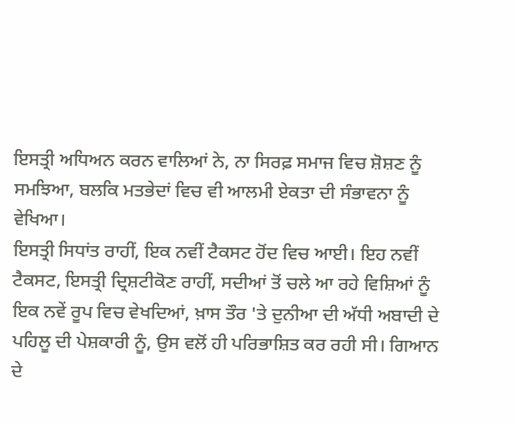ਇਸਤ੍ਰੀ ਅਧਿਅਨ ਕਰਨ ਵਾਲਿਆਂ ਨੇ, ਨਾ ਸਿਰਫ਼ ਸਮਾਜ ਵਿਚ ਸ਼ੋਸ਼ਣ ਨੂੰ ਸਮਝਿਆ, ਬਲਕਿ ਮਤਭੇਦਾਂ ਵਿਚ ਵੀ ਆਲਮੀ ਏਕਤਾ ਦੀ ਸੰਭਾਵਨਾ ਨੂੰ ਵੇਖਿਆ।
ਇਸਤ੍ਰੀ ਸਿਧਾਂਤ ਰਾਹੀਂ, ਇਕ ਨਵੀਂ ਟੈਕਸਟ ਹੋਂਦ ਵਿਚ ਆਈ। ਇਹ ਨਵੀਂ ਟੈਕਸਟ, ਇਸਤ੍ਰੀ ਦ੍ਰਿਸ਼ਟੀਕੋਣ ਰਾਹੀਂ, ਸਦੀਆਂ ਤੋਂ ਚਲੇ ਆ ਰਹੇ ਵਿਸ਼ਿਆਂ ਨੂੰ ਇਕ ਨਵੇਂ ਰੂਪ ਵਿਚ ਵੇਖਦਿਆਂ, ਖ਼ਾਸ ਤੌਰ 'ਤੇ ਦੁਨੀਆ ਦੀ ਅੱਧੀ ਅਬਾਦੀ ਦੇ ਪਹਿਲੂ ਦੀ ਪੇਸ਼ਕਾਰੀ ਨੂੰ, ਉਸ ਵਲੋਂ ਹੀ ਪਰਿਭਾਸ਼ਿਤ ਕਰ ਰਹੀ ਸੀ। ਗਿਆਨ ਦੇ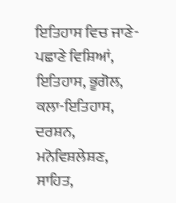ਇਤਿਹਾਸ ਵਿਚ ਜਾਣੇ-ਪਛਾਣੇ ਵਿਸ਼ਿਆਂ, ਇਤਿਹਾਸ, ਭੂਗੋਲ, ਕਲਾ-ਇਤਿਹਾਸ, ਦਰਸ਼ਨ, ਮਨੋਵਿਸ਼ਲੇਸ਼ਣ, ਸਾਹਿਤ,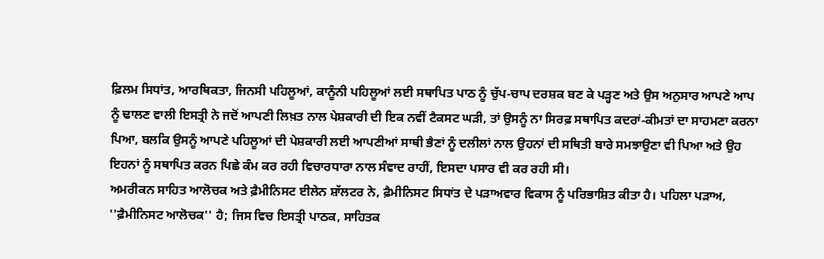ਫ਼ਿਲਮ ਸਿਧਾਂਤ, ਆਰਥਿਕਤਾ, ਜਿਨਸੀ ਪਹਿਲੂਆਂ, ਕਾਨੂੰਨੀ ਪਹਿਲੂਆਂ ਲਈ ਸਥਾਪਿਤ ਪਾਠ ਨੂੰ ਚੁੱਪ-ਚਾਪ ਦਰਸ਼ਕ ਬਣ ਕੇ ਪੜ੍ਹਣ ਅਤੇ ਉਸ ਅਨੁਸਾਰ ਆਪਣੇ ਆਪ ਨੂੰ ਢਾਲਣ ਵਾਲੀ ਇਸਤ੍ਰੀ ਨੇ ਜਦੋਂ ਆਪਣੀ ਲਿਖ਼ਤ ਨਾਲ ਪੇਸ਼ਕਾਰੀ ਦੀ ਇਕ ਨਵੀਂ ਟੈਕਸਟ ਘੜੀ, ਤਾਂ ਉਸਨੂੰ ਨਾ ਸਿਰਫ਼ ਸਥਾਪਿਤ ਕਦਰਾਂ-ਕੀਮਤਾਂ ਦਾ ਸਾਹਮਣਾ ਕਰਨਾ ਪਿਆ, ਬਲਕਿ ਉਸਨੂੰ ਆਪਣੇ ਪਹਿਲੂਆਂ ਦੀ ਪੇਸ਼ਕਾਰੀ ਲਈ ਆਪਣੀਆਂ ਸਾਥੀ ਭੈਣਾਂ ਨੂੰ ਦਲੀਲਾਂ ਨਾਲ ਉਹਨਾਂ ਦੀ ਸਥਿਤੀ ਬਾਰੇ ਸਮਝਾਉਣਾ ਵੀ ਪਿਆ ਅਤੇ ਉਹ ਇਹਨਾਂ ਨੂੰ ਸਥਾਪਿਤ ਕਰਨ ਪਿਛੇ ਕੰਮ ਕਰ ਰਹੀ ਵਿਚਾਰਧਾਰਾ ਨਾਲ ਸੰਵਾਦ ਰਾਹੀਂ, ਇਸਦਾ ਪਸਾਰ ਵੀ ਕਰ ਰਹੀ ਸੀ।
ਅਮਰੀਕਨ ਸਾਹਿਤ ਆਲੋਚਕ ਅਤੇ ਫ਼ੈਮੀਨਿਸਟ ਈਲੇਨ ਸ਼ਾੱਲਟਰ ਨੇ, ਫ਼ੈਮੀਨਿਸਟ ਸਿਧਾਂਤ ਦੇ ਪੜਾਅਵਾਰ ਵਿਕਾਸ ਨੂੰ ਪਰਿਭਾਸ਼ਿਤ ਕੀਤਾ ਹੈ। ਪਹਿਲਾ ਪੜਾਅ, ''ਫ਼ੈਮੀਨਿਸਟ ਆਲੋਚਕ'' ਹੈ; ਜਿਸ ਵਿਚ ਇਸਤ੍ਰੀ ਪਾਠਕ, ਸਾਹਿਤਕ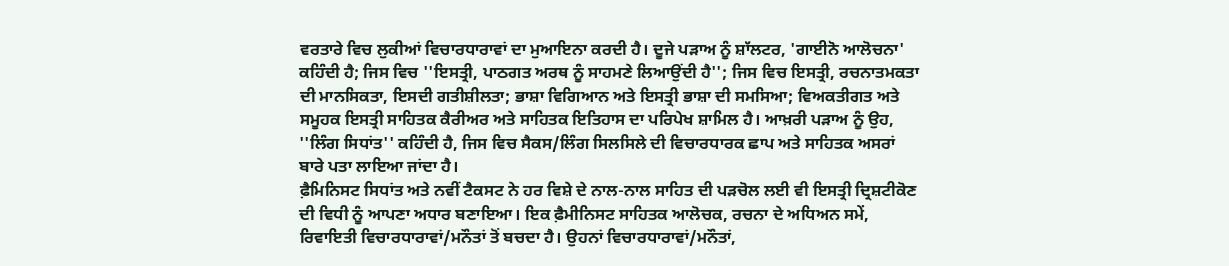ਵਰਤਾਰੇ ਵਿਚ ਲੁਕੀਆਂ ਵਿਚਾਰਧਾਰਾਵਾਂ ਦਾ ਮੁਆਇਨਾ ਕਰਦੀ ਹੈ। ਦੂਜੇ ਪੜਾਅ ਨੂੰ ਸ਼ਾੱਲਟਰ, 'ਗਾਈਨੋ ਆਲੋਚਨਾ' ਕਹਿੰਦੀ ਹੈ; ਜਿਸ ਵਿਚ ''ਇਸਤ੍ਰੀ, ਪਾਠਗਤ ਅਰਥ ਨੂੰ ਸਾਹਮਣੇ ਲਿਆਉਂਦੀ ਹੈ''; ਜਿਸ ਵਿਚ ਇਸਤ੍ਰੀ, ਰਚਨਾਤਮਕਤਾ ਦੀ ਮਾਨਸਿਕਤਾ, ਇਸਦੀ ਗਤੀਸ਼ੀਲਤਾ; ਭਾਸ਼ਾ ਵਿਗਿਆਨ ਅਤੇ ਇਸਤ੍ਰੀ ਭਾਸ਼ਾ ਦੀ ਸਮਸਿਆ; ਵਿਅਕਤੀਗਤ ਅਤੇ ਸਮੂਹਕ ਇਸਤ੍ਰੀ ਸਾਹਿਤਕ ਕੈਰੀਅਰ ਅਤੇ ਸਾਹਿਤਕ ਇਤਿਹਾਸ ਦਾ ਪਰਿਪੇਖ ਸ਼ਾਮਿਲ ਹੈ। ਆਖ਼ਰੀ ਪੜਾਅ ਨੂੰ ਉਹ, ''ਲਿੰਗ ਸਿਧਾਂਤ'' ਕਹਿੰਦੀ ਹੈ, ਜਿਸ ਵਿਚ ਸੈਕਸ/ਲਿੰਗ ਸਿਲਸਿਲੇ ਦੀ ਵਿਚਾਰਧਾਰਕ ਛਾਪ ਅਤੇ ਸਾਹਿਤਕ ਅਸਰਾਂ ਬਾਰੇ ਪਤਾ ਲਾਇਆ ਜਾਂਦਾ ਹੈ।
ਫ਼ੈਮਿਨਿਸਟ ਸਿਧਾਂਤ ਅਤੇ ਨਵੀਂ ਟੈਕਸਟ ਨੇ ਹਰ ਵਿਸ਼ੇ ਦੇ ਨਾਲ-ਨਾਲ ਸਾਹਿਤ ਦੀ ਪੜਚੋਲ ਲਈ ਵੀ ਇਸਤ੍ਰੀ ਦ੍ਰਿਸ਼ਟੀਕੋਣ ਦੀ ਵਿਧੀ ਨੂੰ ਆਪਣਾ ਅਧਾਰ ਬਣਾਇਆ। ਇਕ ਫ਼ੈਮੀਨਿਸਟ ਸਾਹਿਤਕ ਆਲੋਚਕ, ਰਚਨਾ ਦੇ ਅਧਿਅਨ ਸਮੇਂ, ਰਿਵਾਇਤੀ ਵਿਚਾਰਧਾਰਾਵਾਂ/ਮਨੌਤਾਂ ਤੋਂ ਬਚਦਾ ਹੈ। ਉਹਨਾਂ ਵਿਚਾਰਧਾਰਾਵਾਂ/ਮਨੌਤਾਂ,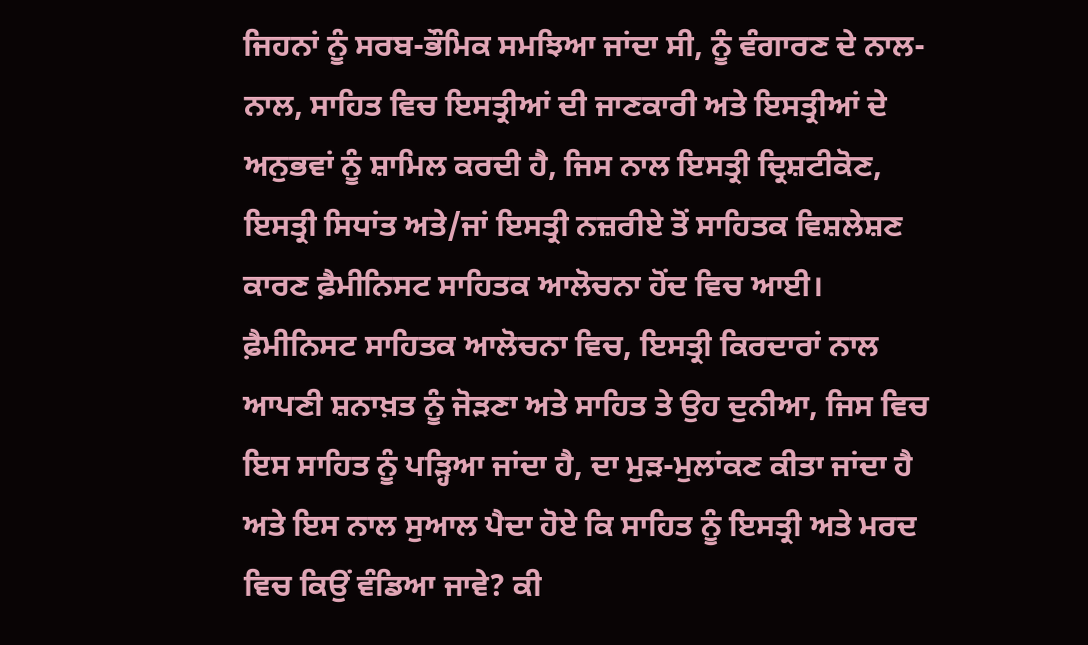ਜਿਹਨਾਂ ਨੂੰ ਸਰਬ-ਭੌਮਿਕ ਸਮਝਿਆ ਜਾਂਦਾ ਸੀ, ਨੂੰ ਵੰਗਾਰਣ ਦੇ ਨਾਲ-ਨਾਲ, ਸਾਹਿਤ ਵਿਚ ਇਸਤ੍ਰੀਆਂ ਦੀ ਜਾਣਕਾਰੀ ਅਤੇ ਇਸਤ੍ਰੀਆਂ ਦੇ ਅਨੁਭਵਾਂ ਨੂੰ ਸ਼ਾਮਿਲ ਕਰਦੀ ਹੈ, ਜਿਸ ਨਾਲ ਇਸਤ੍ਰੀ ਦ੍ਰਿਸ਼ਟੀਕੋਣ, ਇਸਤ੍ਰੀ ਸਿਧਾਂਤ ਅਤੇ/ਜਾਂ ਇਸਤ੍ਰੀ ਨਜ਼ਰੀਏ ਤੋਂ ਸਾਹਿਤਕ ਵਿਸ਼ਲੇਸ਼ਣ ਕਾਰਣ ਫ਼ੈਮੀਨਿਸਟ ਸਾਹਿਤਕ ਆਲੋਚਨਾ ਹੋਂਦ ਵਿਚ ਆਈ। ਫ਼ੈਮੀਨਿਸਟ ਸਾਹਿਤਕ ਆਲੋਚਨਾ ਵਿਚ, ਇਸਤ੍ਰੀ ਕਿਰਦਾਰਾਂ ਨਾਲ ਆਪਣੀ ਸ਼ਨਾਖ਼ਤ ਨੂੰ ਜੋੜਣਾ ਅਤੇ ਸਾਹਿਤ ਤੇ ਉਹ ਦੁਨੀਆ, ਜਿਸ ਵਿਚ ਇਸ ਸਾਹਿਤ ਨੂੰ ਪੜ੍ਹਿਆ ਜਾਂਦਾ ਹੈ, ਦਾ ਮੁੜ-ਮੁਲਾਂਕਣ ਕੀਤਾ ਜਾਂਦਾ ਹੈ ਅਤੇ ਇਸ ਨਾਲ ਸੁਆਲ ਪੈਦਾ ਹੋਏ ਕਿ ਸਾਹਿਤ ਨੂੰ ਇਸਤ੍ਰੀ ਅਤੇ ਮਰਦ ਵਿਚ ਕਿਉਂ ਵੰਡਿਆ ਜਾਵੇ? ਕੀ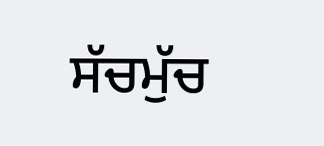ਸੱਚਮੁੱਚ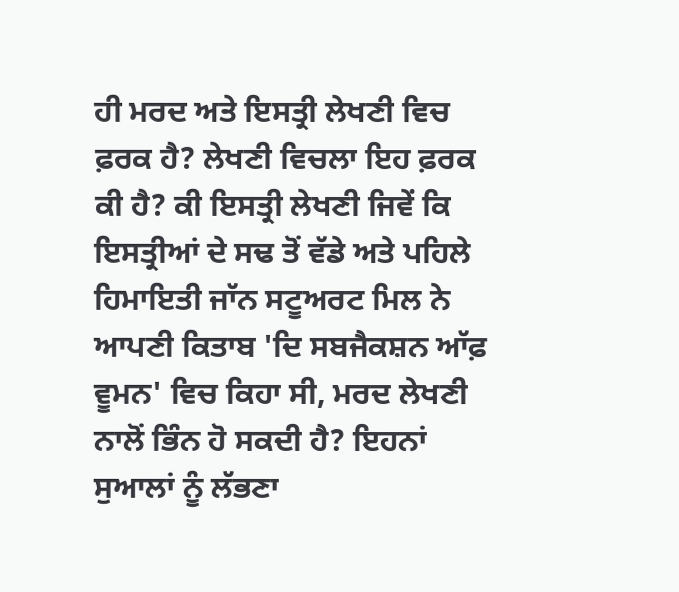ਹੀ ਮਰਦ ਅਤੇ ਇਸਤ੍ਰੀ ਲੇਖਣੀ ਵਿਚ ਫ਼ਰਕ ਹੈ? ਲੇਖਣੀ ਵਿਚਲਾ ਇਹ ਫ਼ਰਕ ਕੀ ਹੈ? ਕੀ ਇਸਤ੍ਰੀ ਲੇਖਣੀ ਜਿਵੇਂ ਕਿ ਇਸਤ੍ਰੀਆਂ ਦੇ ਸਢ ਤੋਂ ਵੱਡੇ ਅਤੇ ਪਹਿਲੇ ਹਿਮਾਇਤੀ ਜਾੱਨ ਸਟੂਅਰਟ ਮਿਲ ਨੇ ਆਪਣੀ ਕਿਤਾਬ 'ਦਿ ਸਬਜੈਕਸ਼ਨ ਆੱਫ਼ ਵੂਮਨ' ਵਿਚ ਕਿਹਾ ਸੀ, ਮਰਦ ਲੇਖਣੀ ਨਾਲੋਂ ਭਿੰਨ ਹੋ ਸਕਦੀ ਹੈ? ਇਹਨਾਂ ਸੁਆਲਾਂ ਨੂੰ ਲੱਭਣਾ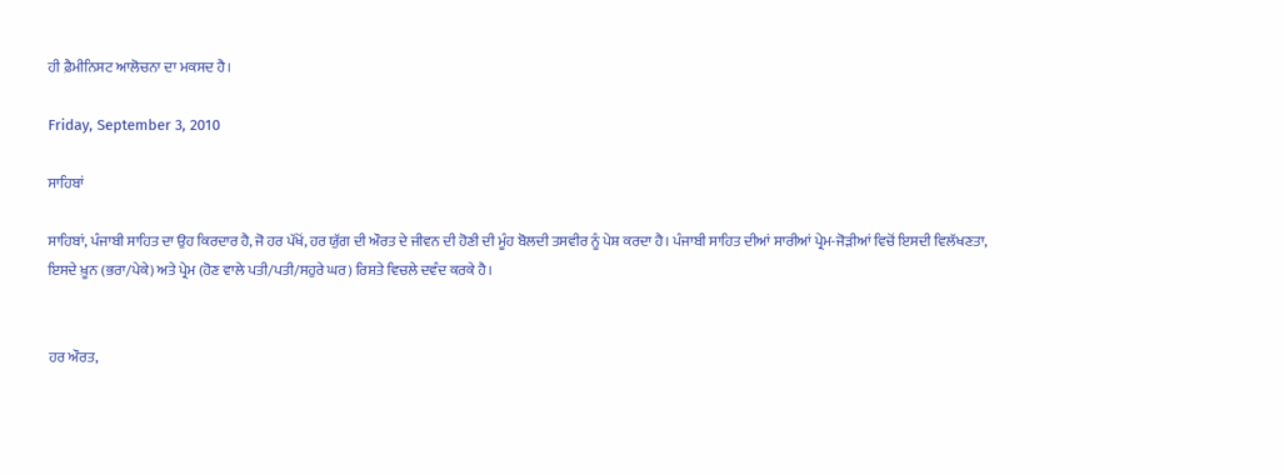ਹੀ ਫ਼ੈਮੀਨਿਸਟ ਆਲੋਚਨਾ ਦਾ ਮਕਸਦ ਹੈ।

Friday, September 3, 2010

ਸਾਹਿਬਾਂ

ਸਾਹਿਬਾਂ, ਪੰਜਾਬੀ ਸਾਹਿਤ ਦਾ ਉਹ ਕਿਰਦਾਰ ਹੈ, ਜੋ ਹਰ ਪੱਖੋਂ, ਹਰ ਯੁੱਗ ਦੀ ਔਰਤ ਦੇ ਜੀਵਨ ਦੀ ਹੋਣੀ ਦੀ ਮੂੰਹ ਬੋਲਦੀ ਤਸਵੀਰ ਨੂੰ ਪੇਸ਼ ਕਰਦਾ ਹੈ। ਪੰਜਾਬੀ ਸਾਹਿਤ ਦੀਆਂ ਸਾਰੀਆਂ ਪ੍ਰੇਮ-ਜੋਡ਼ੀਆਂ ਵਿਚੋਂ ਇਸਦੀ ਵਿਲੱਖਣਤਾ, ਇਸਦੇ ਖ਼ੂਨ (ਭਰਾ/ਪੇਕੇ) ਅਤੇ ਪ੍ਰੇਮ (ਹੋਣ ਵਾਲੇ ਪਤੀ/ਪਤੀ/ਸਹੁਰੇ ਘਰ) ਰਿਸ਼ਤੇ ਵਿਚਲੇ ਦਵੰਦ ਕਰਕੇ ਹੈ।


ਹਰ ਔਰਤ,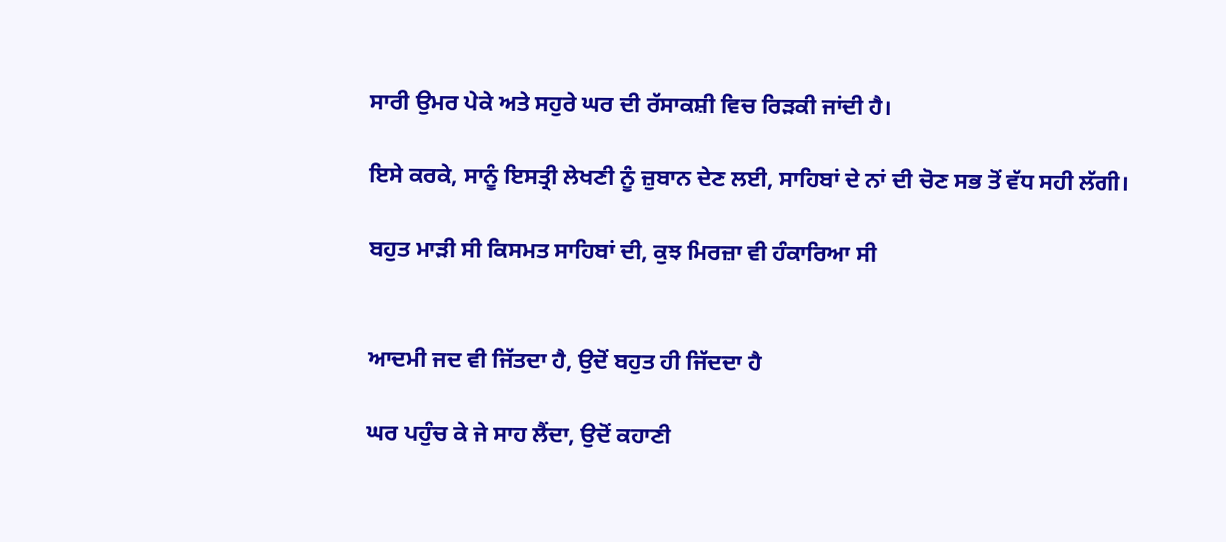ਸਾਰੀ ਉਮਰ ਪੇਕੇ ਅਤੇ ਸਹੁਰੇ ਘਰ ਦੀ ਰੱਸਾਕਸ਼ੀ ਵਿਚ ਰਿਡ਼ਕੀ ਜਾਂਦੀ ਹੈ।

ਇਸੇ ਕਰਕੇ, ਸਾਨੂੰ ਇਸਤ੍ਰੀ ਲੇਖਣੀ ਨੂੰ ਜ਼ੁਬਾਨ ਦੇਣ ਲਈ, ਸਾਹਿਬਾਂ ਦੇ ਨਾਂ ਦੀ ਚੋਣ ਸਭ ਤੋਂ ਵੱਧ ਸਹੀ ਲੱਗੀ।

ਬਹੁਤ ਮਾੜੀ ਸੀ ਕਿਸਮਤ ਸਾਹਿਬਾਂ ਦੀ, ਕੁਝ ਮਿਰਜ਼ਾ ਵੀ ਹੰਕਾਰਿਆ ਸੀ


ਆਦਮੀ ਜਦ ਵੀ ਜਿੱਤਦਾ ਹੈ, ਉਦੋਂ ਬਹੁਤ ਹੀ ਜਿੱਦਦਾ ਹੈ

ਘਰ ਪਹੁੰਚ ਕੇ ਜੇ ਸਾਹ ਲੈਂਦਾ, ਉਦੋਂ ਕਹਾਣੀ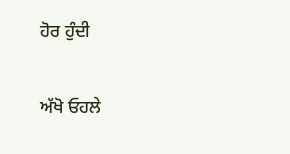ਹੋਰ ਹੁੰਦੀ

ਅੱਖੋ ਓਹਲੇ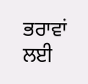ਭਰਾਵਾਂ ਲਈ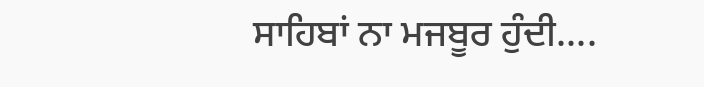ਸਾਹਿਬਾਂ ਨਾ ਮਜਬੂਰ ਹੁੰਦੀ....